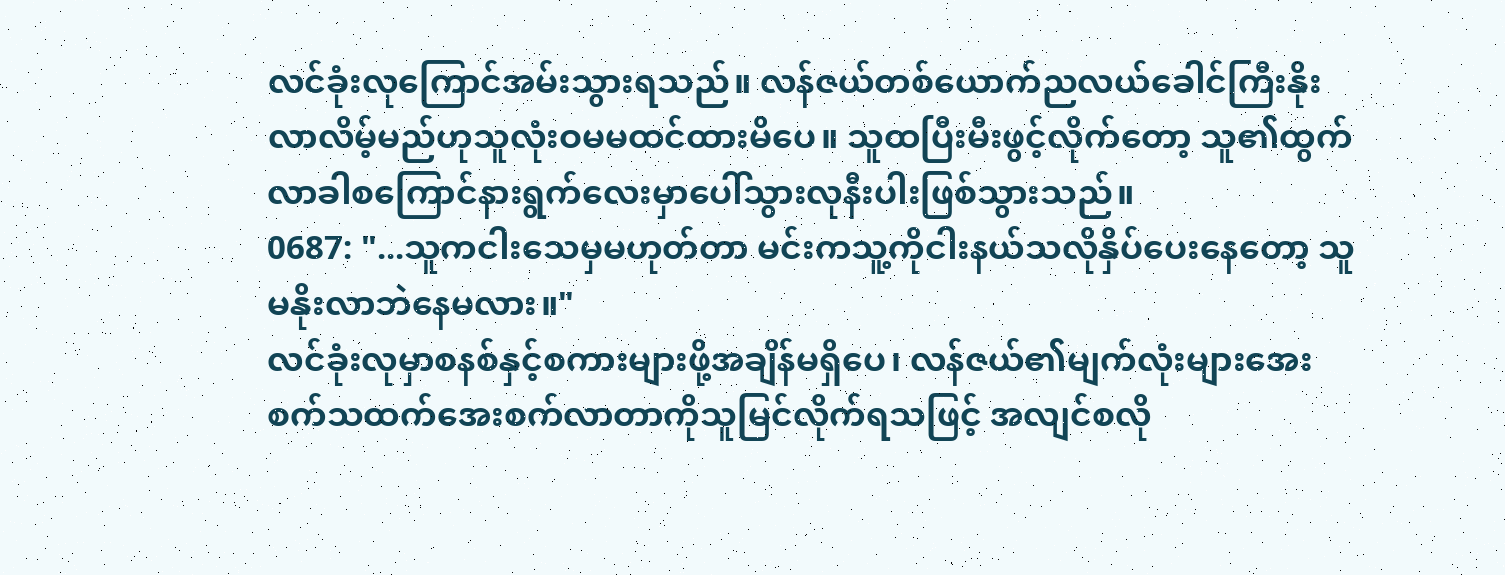လင်ခုံးလုကြောင်အမ်းသွားရသည်။ လန်ဇယ်တစ်ယောက်ညလယ်ခေါင်ကြီးနိုးလာလိမ့်မည်ဟုသူလုံးဝမမထင်ထားမိပေ။ သူထပြီးမီးဖွင့်လိုက်တော့ သူ၏ထွက်လာခါစကြောင်နားရွက်လေးမှာပေါ်သွားလုနီးပါးဖြစ်သွားသည်။
0687: "...သူကငါးသေမှမဟုတ်တာ မင်းကသူ့ကိုငါးနယ်သလိုနှိပ်ပေးနေတော့ သူမနိုးလာဘဲနေမလား။"
လင်ခုံးလုမှာစနစ်နှင့်စကားများဖို့အချိန်မရှိပေ၊ လန်ဇယ်၏မျက်လုံးများအေးစက်သထက်အေးစက်လာတာကိုသူမြင်လိုက်ရသဖြင့် အလျင်စလို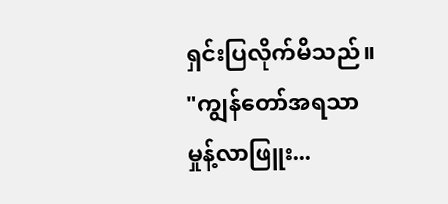ရှင်းပြလိုက်မိသည်။
"ကျွန်တော်အရသာမှုန့်လာဖြူး...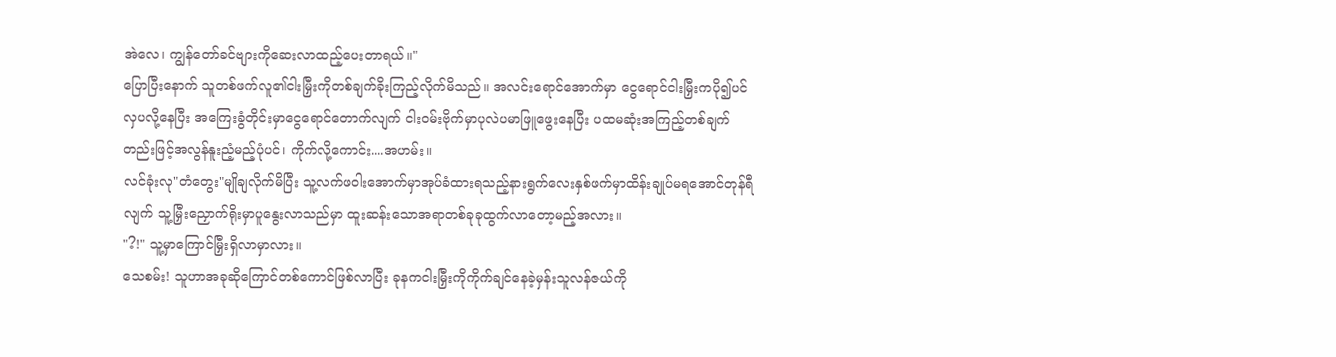အဲလေ၊ ကျွန်တော်ခင်ဗျားကိုဆေးလာထည့်ပေးတာရယ်။"
ပြောပြီးနောက် သူတစ်ဖက်လူ၏ငါးမြှီးကိုတစ်ချက်ခိုးကြည့်လိုက်မိသည်။ အလင်းရောင်အောက်မှာ ငွေရောင်ငါးမြှီးကပို၍ပင်လှပလို့နေပြီး အကြေးခွံတိုင်းမှာငွေရောင်တောက်လျက် ငါးဝမ်းဗိုက်မှာပုလဲပမာဖြူဖွေးနေပြီး ပထမဆုံးအကြည့်တစ်ချက်တည်းဖြင့်အလွန်နူးညံ့မည့်ပုံပင်၊ ကိုက်လို့ကောင်း....အဟမ်း။
လင်ခုံးလု"တံတွေး"မျိုချလိုက်မိပြီး သူ့လက်ဖဝါးအောက်မှာအုပ်ခံထားရသည့်နားရွက်လေးနှစ်ဖက်မှာထိန်းချုပ်မရအောင်တုန်ရီလျက် သူ့မြှီးညှောက်ရိုးမှာပူနွေးလာသည်မှာ ထူးဆန်းသောအရာတစ်ခုခုထွက်လာတော့မည့်အလား။
"?!" သူ့မှာကြောင်မြှီးရှိလာမှာလား။
သေစမ်း! သူဟာအခုဆိုကြောင်တစ်ကောင်ဖြစ်လာပြီး ခုနကငါးမြှီးကိုကိုက်ချင်နေခဲ့မှန်းသူလန်ဇယ်ကို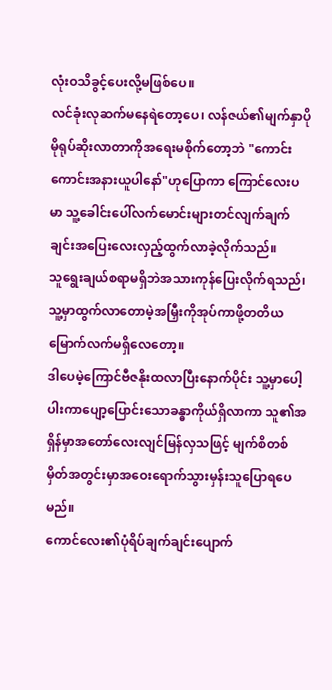လုံးဝသိခွင့်ပေးလို့မဖြစ်ပေ။
လင်ခုံးလုဆက်မနေရဲတော့ပေ၊ လန်ဇယ်၏မျက်နှာပိုမိုရုပ်ဆိုးလာတာကိုအရေးမစိုက်တော့ဘဲ "ကောင်းကောင်းအနားယူပါနော်"ဟုပြောကာ ကြောင်လေးပမာ သူ့ခေါင်းပေါ်လက်မောင်းများတင်လျက်ချက်ချင်းအပြေးလေးလှည့်ထွက်လာခဲ့လိုက်သည်။
သူရွေးချယ်စရာမရှိဘဲအသားကုန်ပြေးလိုက်ရသည်၊ သူ့မှာထွက်လာတောမဲ့အမြှီးကိုအုပ်ကာဖို့တတိယမြောက်လက်မရှိလေတော့။
ဒါပေမဲ့ကြောင်ဗီဇနိုးထလာပြီးနောက်ပိုင်း သူ့မှာပေါ့ပါးကာပျော့ပြောင်းသောခန္ဓာကိုယ်ရှိလာကာ သူ၏အရှိန်မှာအတော်လေးလျင်မြန်လှသဖြင့် မျက်စိတစ်မှိတ်အတွင်းမှာအဝေးရောက်သွားမှန်းသူပြောရပေမည်။
ကောင်လေး၏ပုံရိပ်ချက်ချင်းပျောက်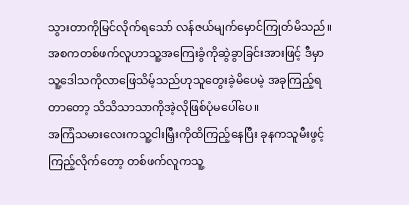သွားတာကိုမြင်လိုက်ရသော် လန်ဇယ်မျက်မှောင်ကြုတ်မိသည်။
အစကတစ်ဖက်လူဟာသူ့အကြေးခွံကိုဆွဲခွာခြင်းအားဖြင့် ဒီမှာသူ့ဒေါသကိုလာဖြေသိမ့်သည်ဟုသူတွေးခဲ့မိပေမဲ့ အခုကြည့်ရတာတော့ သိသိသာသာကိုအဲ့လိုဖြစ်ပုံမပေါ်ပေ။
အကြံသမားလေးကသူ့ငါးမြှီးကိုထိကြည့်နေပြီး ခုနကသူမီးဖွင့်ကြည့်လိုက်တော့ တစ်ဖက်လူကသူ့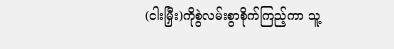(ငါးမြှီး)ကိုစွဲလမ်းစွာစိုက်ကြည့်ကာ သူ့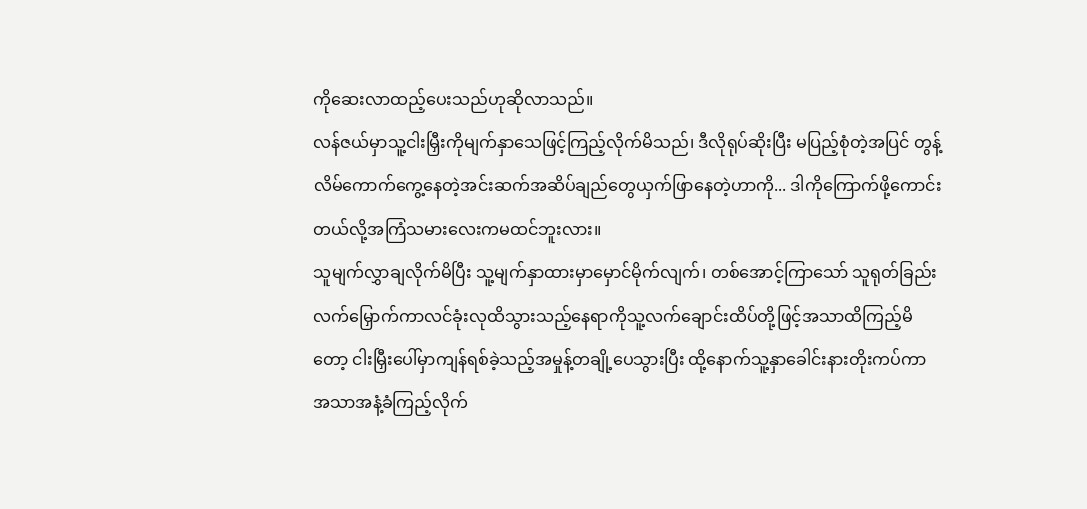ကိုဆေးလာထည့်ပေးသည်ဟုဆိုလာသည်။
လန်ဇယ်မှာသူ့ငါးမြှီးကိုမျက်နှာသေဖြင့်ကြည့်လိုက်မိသည်၊ ဒီလိုရုပ်ဆိုးပြီး မပြည့်စုံတဲ့အပြင် တွန့်လိမ်ကောက်ကွေ့နေတဲ့အင်းဆက်အဆိပ်ချည်တွေယှက်ဖြာနေတဲ့ဟာကို... ဒါကိုကြောက်ဖို့ကောင်းတယ်လို့အကြံသမားလေးကမထင်ဘူးလား။
သူမျက်လွှာချလိုက်မိပြီး သူ့မျက်နှာထားမှာမှောင်မိုက်လျက်၊ တစ်အောင့်ကြာသော် သူရုတ်ခြည်းလက်မြှောက်ကာလင်ခုံးလုထိသွားသည့်နေရာကိုသူ့လက်ချောင်းထိပ်တို့ဖြင့်အသာထိကြည့်မိတော့ ငါးမြှီးပေါ်မှာကျန်ရစ်ခဲ့သည့်အမှုန့်တချို့ပေသွားပြီး ထို့နောက်သူ့နှာခေါင်းနားတိုးကပ်ကာ အသာအနံ့ခံကြည့်လိုက်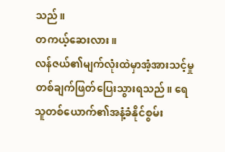သည်။
တကယ့်ဆေးလား။
လန်ဇယ်၏မျက်လုံးထဲမှာအံ့အားသင့်မှုတစ်ချက်ဖြတ်ပြေးသွားရသည်။ ရေသူတစ်ယောက်၏အနံ့ခံနိုင်စွမ်း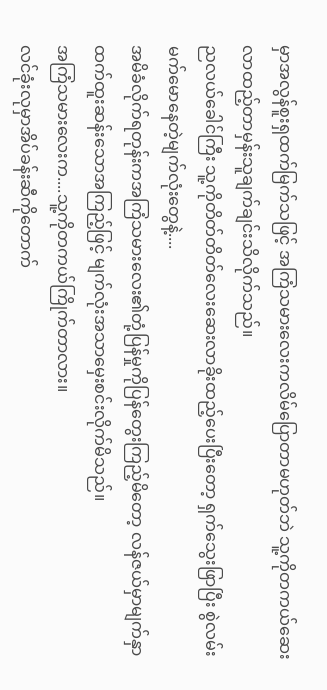မှာအလွန်စူးရှထက်မြက်သဖြင့် အကြံသမားလေးကလိမ်ပြောတာမဟုတ်ဘဲ သူ့ကိုတကယ်ဆေးလာထည့်တာမှန်းသူချက်ချင်းသိလိုက်သည်။
ညလယ်ခေါင်ကြီး သူ့ကိုတိတ်တိတ်လေးဆေးလာခိုးထည့်ပေးပြီးတော့ ရှက်သွေးဖြာပြီး စွဲလမ်းမက်မောနေတဲ့မျက်လုံးတွေနဲ့....
အမိခံလိုက်ရတုန်းကအကြံသမားလေး၏တုံ့ပြန်မှုကိုပြန်တွေးကြည့်မိတော့ လန်ဇယ်မှာမျက်နှာထက်ထူးဆန်းသောအကြည့်ဖြင့် မျက်လုံးအသာမှေးစင်းလိုက်မိသည်။
အကြံသမားလေးက....သူ့ကိုတကယ်ကြိုက်တာလား။
လင်ခုံးလုမှာအိပ်ခန်းဆီကိုတောက်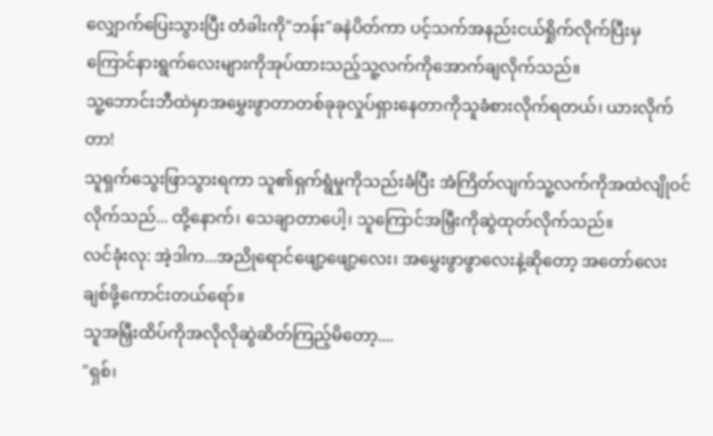လျှောက်ပြေးသွားပြီး တံခါးကို"ဘန်း"ခနဲပိတ်ကာ ပင့်သက်အနည်းငယ်ရှိုက်လိုက်ပြီးမှ ကြောင်နားရွက်လေးများကိုအုပ်ထားသည့်သူ့လက်ကိုအောက်ချလိုက်သည်။
သူ့ဘောင်းဘီထဲမှာအမွှေးဖွာတာတစ်ခုခုလှုပ်ရှားနေတာကိုသူခံစားလိုက်ရတယ်၊ ယားလိုက်တာ!
သူရှက်သွေးဖြာသွားရကာ သူ၏ရှက်ရွံမှုကိုသည်းခံပြီး အံကြိတ်လျက်သူ့လက်ကိုအထဲလျိုဝင်လိုက်သည်... ထို့နောက်၊ သေချာတာပေါ့၊ သူကြောင်အမြှီးကိုဆွဲထုတ်လိုက်သည်။
လင်ခုံးလု: အဲ့ဒါက...အညိုရောင်ဖျော့ဖျော့လေး၊ အမွှေးဖွာဖွာလေးနဲ့ဆိုတော့ အတော်လေးချစ်ဖို့ကောင်းတယ်ရော်။
သူအမြှီးထိပ်ကိုအလိုလိုဆွဲဆိတ်ကြည့်မိတော့....
"ရှစ်၊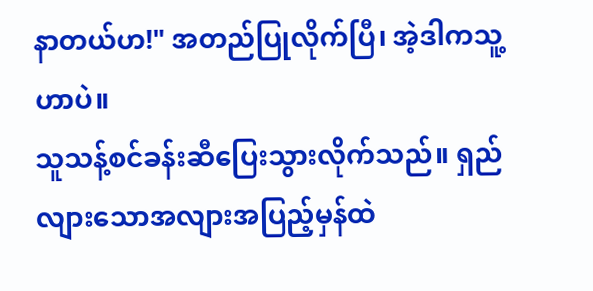နာတယ်ဟ!" အတည်ပြုလိုက်ပြီ၊ အဲ့ဒါကသူ့ဟာပဲ။
သူသန့်စင်ခန်းဆီပြေးသွားလိုက်သည်။ ရှည်လျားသောအလျားအပြည့်မှန်ထဲ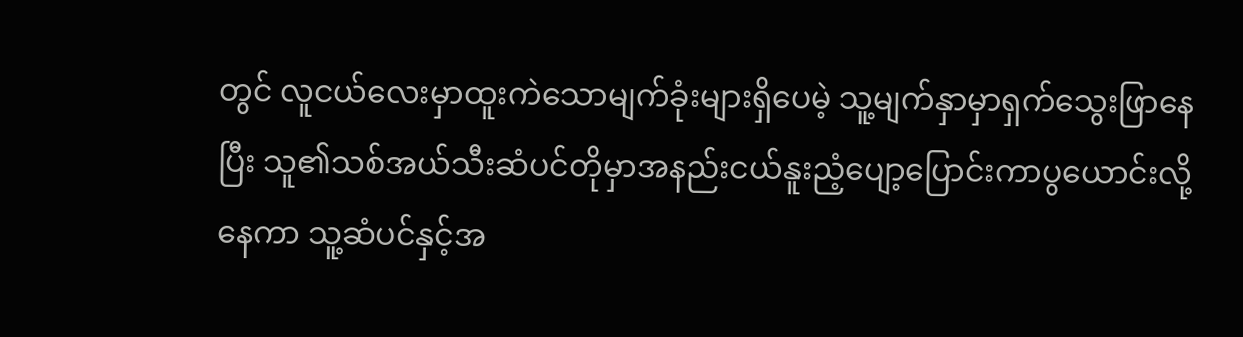တွင် လူငယ်လေးမှာထူးကဲသောမျက်ခုံးများရှိပေမဲ့ သူ့မျက်နှာမှာရှက်သွေးဖြာနေပြီး သူ၏သစ်အယ်သီးဆံပင်တိုမှာအနည်းငယ်နူးညံ့ပျော့ပြောင်းကာပွယောင်းလို့နေကာ သူ့ဆံပင်နှင့်အ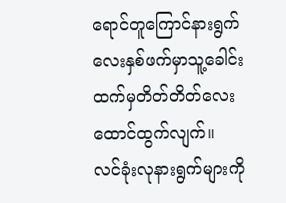ရောင်တူကြောင်နားရွက်လေးနှစ်ဖက်မှာသူ့ခေါင်းထက်မှတိတ်တိတ်လေးထောင်ထွက်လျက်။
လင်ခုံးလုနားရွက်များကို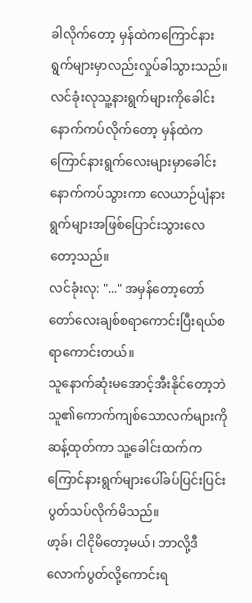ခါလိုက်တော့ မှန်ထဲကကြောင်နားရွက်များမှာလည်းလှုပ်ခါသွားသည်။ လင်ခုံးလုသူ့နားရွက်များကိုခေါင်းနောက်ကပ်လိုက်တော့ မှန်ထဲကကြောင်နားရွက်လေးများမှာခေါင်းနောက်ကပ်သွားကာ လေယာဉ်ပျံနားရွက်များအဖြစ်ပြောင်းသွားလေတော့သည်။
လင်ခုံးလု: "..." အမှန်တော့တော်တော်လေးချစ်စရာကောင်းပြီးရယ်စရာကောင်းတယ်။
သူနောက်ဆုံးမအောင့်အီးနိုင်တော့ဘဲ သူ၏ကောက်ကျစ်သောလက်များကိုဆန့်ထုတ်ကာ သူ့ခေါင်းထက်ကကြောင်နားရွက်များပေါ်ခပ်ပြင်းပြင်းပွတ်သပ်လိုက်မိသည်။
ဖာ့ခ်၊ ငါငိုမိတော့မယ်၊ ဘာလို့ဒီလောက်ပွတ်လို့ကောင်းရ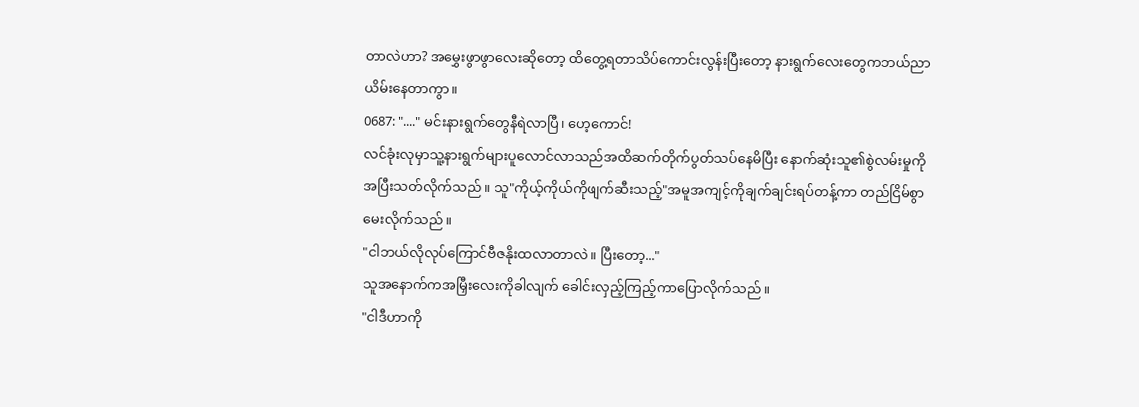တာလဲဟာ? အမွှေးဖွာဖွာလေးဆိုတော့ ထိတွေ့ရတာသိပ်ကောင်းလွန်းပြီးတော့ နားရွက်လေးတွေကဘယ်ညာယိမ်းနေတာကွာ။
0687: "...." မင်းနားရွက်တွေနီရဲလာပြီ၊ ဟေ့ကောင်!
လင်ခုံးလုမှာသူ့နားရွက်များပူလောင်လာသည်အထိဆက်တိုက်ပွတ်သပ်နေမိပြီး နောက်ဆုံးသူ၏စွဲလမ်းမှုကိုအပြီးသတ်လိုက်သည်။ သူ"ကိုယ့်ကိုယ်ကိုဖျက်ဆီးသည့်"အမူအကျင့်ကိုချက်ချင်းရပ်တန့်ကာ တည်ငြိမ်စွာမေးလိုက်သည်။
"ငါဘယ်လိုလုပ်ကြောင်ဗီဇနိုးထလာတာလဲ။ ပြီးတော့..."
သူအနောက်ကအမြှီးလေးကိုခါလျက် ခေါင်းလှည့်ကြည့်ကာပြောလိုက်သည်။
"ငါဒီဟာကို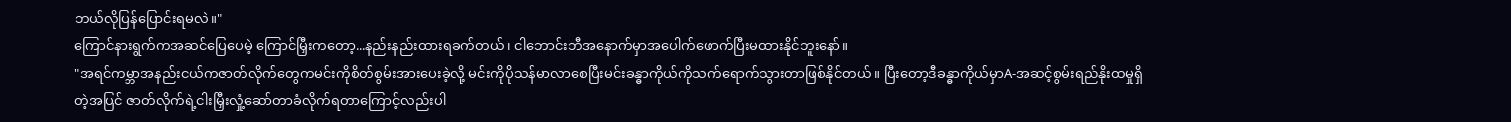ဘယ်လိုပြန်ပြောင်းရမလဲ။"
ကြောင်နားရွက်ကအဆင်ပြေပေမဲ့ ကြောင်မြှီးကတော့...နည်းနည်းထားရခက်တယ်၊ ငါဘောင်းဘီအနောက်မှာအပေါက်ဖောက်ပြီးမထားနိုင်ဘူးနော်။
"အရင်ကမ္ဘာအနည်းငယ်ကဇာတ်လိုက်တွေကမင်းကိုစိတ်စွမ်းအားပေးခဲ့လို့ မင်းကိုပိုသန်မာလာစေပြီးမင်းခန္ဓာကိုယ်ကိုသက်ရောက်သွားတာဖြစ်နိုင်တယ်။ ပြီးတော့ဒီခန္ဓာကိုယ်မှာA-အဆင့်စွမ်းရည်နိုးထမှုရှိတဲ့အပြင် ဇာတ်လိုက်ရဲ့ငါးမြှီးလှုံ့ဆော်တာခံလိုက်ရတာကြောင့်လည်းပါ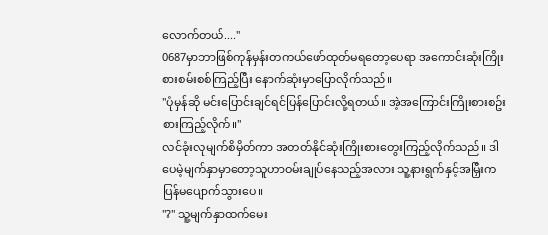လောက်တယ်...."
0687မှာဘာဖြစ်ကုန်မှန်းတကယ်ဖော်ထုတ်မရတော့ပေရာ အကောင်းဆုံးကြိုးစားစမ်းစစ်ကြည့်ပြီး နောက်ဆုံးမှာပြောလိုက်သည်။
"ပုံမှန်ဆို မင်းပြောင်းချင်ရင်ပြန်ပြောင်းလို့ရတယ်။ အဲ့အကြောင်းကြိုးစားစဥ်းစားကြည့်လိုက်။"
လင်ခုံးလုမျက်စိမှိတ်ကာ အတတ်နိုင်ဆုံးကြိုးစားတွေးကြည့်လိုက်သည်။ ဒါပေမဲ့မျက်နှာမှာတော့သူဟာဝမ်းချုပ်နေသည့်အလား သူ့နားရွက်နှင့်အမြှီးကပြန်မပျောက်သွားပေ။
"?" သူ့မျက်နှာထက်မေး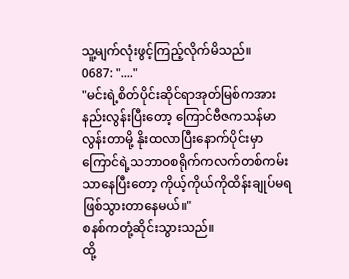သူ့မျက်လုံးဖွင့်ကြည့်လိုက်မိသည်။
0687: "...."
"မင်းရဲ့စိတ်ပိုင်းဆိုင်ရာအုတ်မြစ်ကအားနည်းလွန်းပြီးတော့ ကြောင်ဗီဇကသန်မာလွန်းတာမို့ နိုးထလာပြီးနောက်ပိုင်းမှာ ကြောင်ရဲ့သဘာဝစရိုက်ကလက်တစ်ကမ်းသာနေပြီးတော့ ကိုယ့်ကိုယ်ကိုထိန်းချုပ်မရဖြစ်သွားတာနေမယ်။"
စနစ်ကတုံ့ဆိုင်းသွားသည်။
ထို့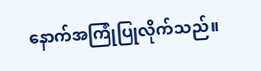နောက်အကြုံပြုလိုက်သည်။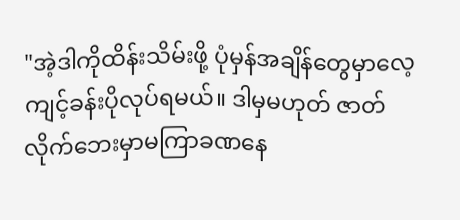"အဲ့ဒါကိုထိန်းသိမ်းဖို့ ပုံမှန်အချိန်တွေမှာလေ့ကျင့်ခန်းပိုလုပ်ရမယ်။ ဒါမှမဟုတ် ဇာတ်လိုက်ဘေးမှာမကြာခဏနေ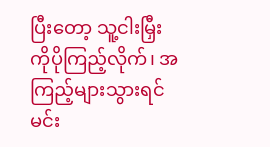ပြီးတော့ သူ့ငါးမြှီးကိုပိုကြည့်လိုက်၊ အကြည့်များသွားရင်မင်း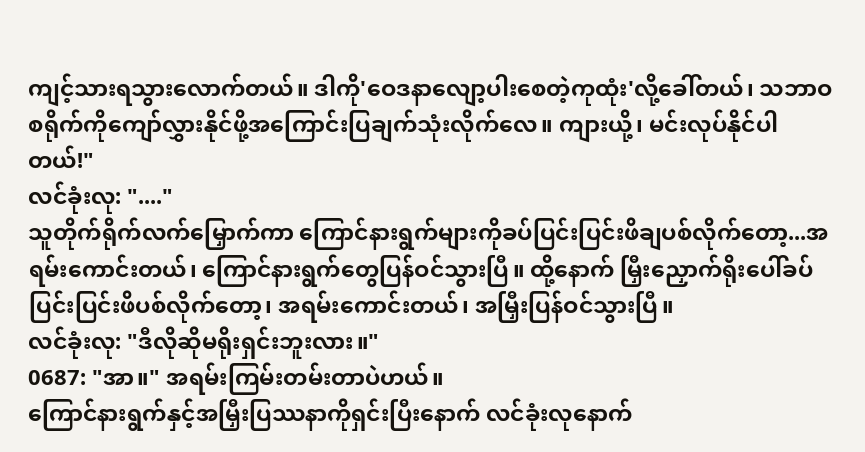ကျင့်သားရသွားလောက်တယ်။ ဒါကို'ဝေဒနာလျော့ပါးစေတဲ့ကုထုံး'လို့ခေါ်တယ်၊ သဘာဝစရိုက်ကိုကျော်လွှားနိုင်ဖို့အကြောင်းပြချက်သုံးလိုက်လေ။ ကျားယို့၊ မင်းလုပ်နိုင်ပါတယ်!"
လင်ခုံးလု: "...."
သူတိုက်ရိုက်လက်မြှောက်ကာ ကြောင်နားရွက်များကိုခပ်ပြင်းပြင်းဖိချပစ်လိုက်တော့...အရမ်းကောင်းတယ်၊ ကြောင်နားရွက်တွေပြန်ဝင်သွားပြီ။ ထို့နောက် မြှီးညှောက်ရိုးပေါ်ခပ်ပြင်းပြင်းဖိပစ်လိုက်တော့၊ အရမ်းကောင်းတယ်၊ အမြှီးပြန်ဝင်သွားပြီ။
လင်ခုံးလု: "ဒီလိုဆိုမရိုးရှင်းဘူးလား။"
0687: "အာ။" အရမ်းကြမ်းတမ်းတာပဲဟယ်။
ကြောင်နားရွက်နှင့်အမြှီးပြဿနာကိုရှင်းပြီးနောက် လင်ခုံးလုနောက်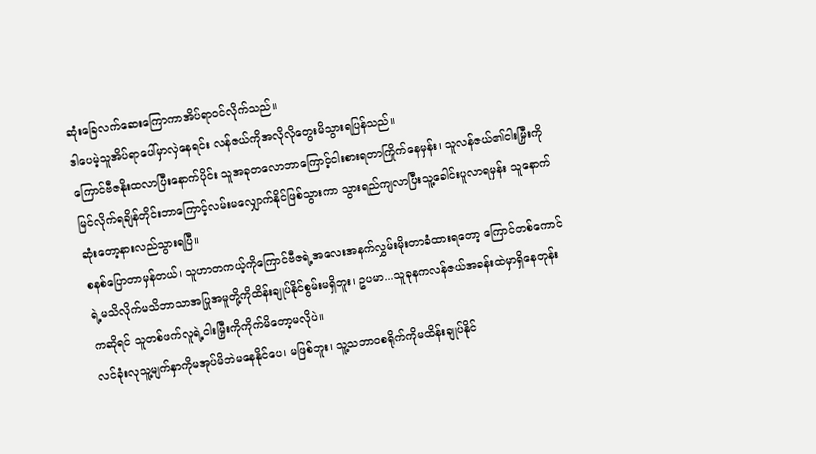ဆုံးခြေလက်ဆေးကြောကာအိပ်ရာဝင်လိုက်သည်။
ဒါပေမဲ့သူအိပ်ရာပေါ်မှာလှဲနေရင်း လန်ဇယ်ကိုအလိုလိုတွေးမိသွားရပြန်သည်။
ကြောင်ဗီဇနိုးထလာပြီးနောက်ပိုင်း သူအခုတလောဘာကြောင့်ငါးစားရတာကြိုက်နေမှန်း၊ သူလန်ဇယ်၏ငါးမြှီးကိုမြင်လိုက်ရချိန်တိုင်းဘာကြောင့်လမ်းမလျှောက်နိုင်ဖြစ်သွားကာ သွားရည်ကျလာပြီးသူ့ခေါင်းပူလာရမှန်း သူနောက်ဆုံးတော့နားလည်သွားရပြီ။
စနစ်ပြောတာမှန်တယ်၊ သူဟာတကယ့်ကိုကြောင်ဗီဇရဲ့အလေးအနက်လွှမ်းမိုးတာခံထားရတော့ ကြောင်တစ်ကောင်ရဲ့မသိလိုက်မသိဘာသာအပြုအမူတို့ကိုထိန်းချုပ်နိုင်စွမ်းမရှိဘူး၊ ဥပမာ...သူခုနကလန်ဇယ်အခန်းထဲမှာရှိနေတုန်းကဆိုရင် သူတစ်ဖက်လူရဲ့ငါးမြှီးကိုကိုက်မိတော့မလိုပဲ။
လင်ခုံးလုသူ့မျက်နှာကိုမအုပ်မိဘဲမနေနိုင်ပေ၊ မဖြစ်ဘူး၊ သူ့သဘာဝစရိုက်ကိုမထိန်းချုပ်နိုင်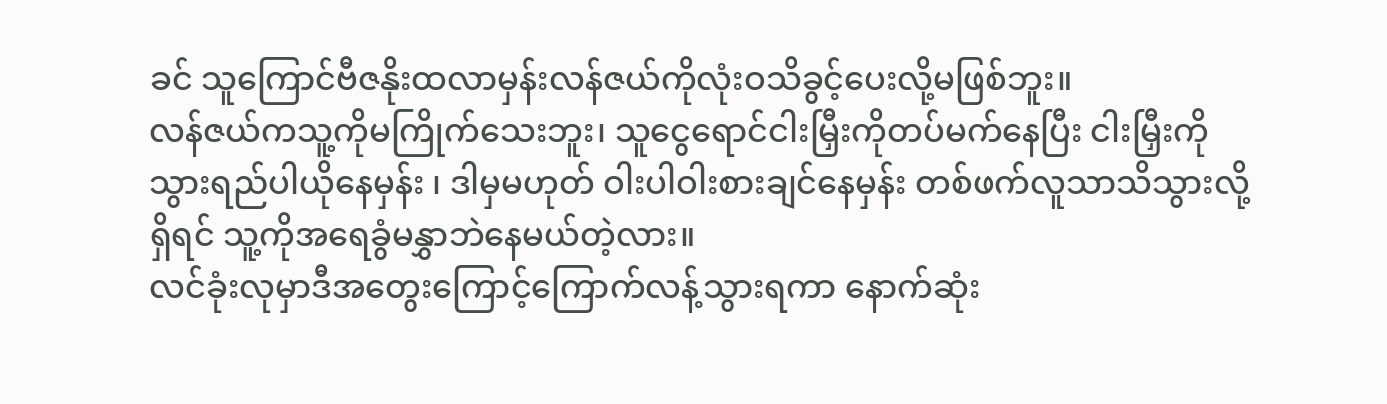ခင် သူကြောင်ဗီဇနိုးထလာမှန်းလန်ဇယ်ကိုလုံးဝသိခွင့်ပေးလို့မဖြစ်ဘူး။
လန်ဇယ်ကသူ့ကိုမကြိုက်သေးဘူး၊ သူငွေရောင်ငါးမြှီးကိုတပ်မက်နေပြီး ငါးမြှီးကိုသွားရည်ပါယိုနေမှန်း ၊ ဒါမှမဟုတ် ဝါးပါဝါးစားချင်နေမှန်း တစ်ဖက်လူသာသိသွားလို့ရှိရင် သူ့ကိုအရေခွံမနွှာဘဲနေမယ်တဲ့လား။
လင်ခုံးလုမှာဒီအတွေးကြောင့်ကြောက်လန့်သွားရကာ နောက်ဆုံး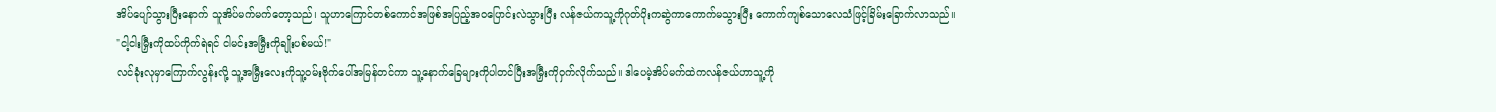အိပ်ပျော်သွားပြီးနောက် သူအိပ်မက်မက်တော့သည်၊ သူဟာကြောင်တစ်ကောင်အဖြစ်အပြည့်အဝပြောင်းလဲသွားပြီး လန်ဇယ်ကသူ့ကိုဂုတ်ပိုးကဆွဲကာကောက်မသွားပြီး ကောက်ကျစ်သောလေသံဖြင့်ခြိမ်းခြောက်လာသည်။
"ငါ့ငါးမြှီးကိုထပ်ကိုက်ရဲရင် ငါမင်းအမြှီးကိုချိုးပစ်မယ်!"
လင်ခုံးလုမှာကြောက်လွန်းလို့ သူ့အမြှီးလေးကိုသူ့ဝမ်းဗိုက်ပေါ်အမြန်တင်ကာ သူ့နောက်ခြေများကိုပါတင်ပြီးအမြှီးကိုဝှက်လိုက်သည်။ ဒါပေမဲ့အိပ်မက်ထဲကလန်ဇယ်ဟာသူ့ကို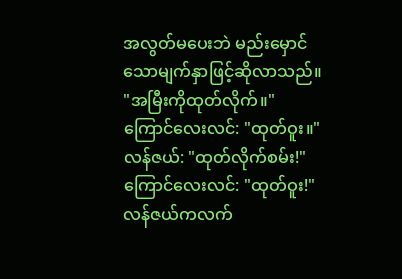အလွတ်မပေးဘဲ မည်းမှောင်သောမျက်နှာဖြင့်ဆိုလာသည်။
"အမြီးကိုထုတ်လိုက်။"
ကြောင်လေးလင်: "ထုတ်ဝူး။"
လန်ဇယ်: "ထုတ်လိုက်စမ်း!"
ကြောင်လေးလင်: "ထုတ်ဝူး!"
လန်ဇယ်ကလက်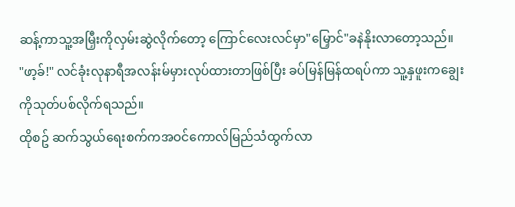ဆန့်ကာသူ့အမြှီးကိုလှမ်းဆွဲလိုက်တော့ ကြောင်လေးလင်မှာ"မြှောင်"ခနဲနိုးလာတော့သည်။
"ဖာ့ခ်!" လင်ခုံးလုနာရီအလန်းမ်မှားလုပ်ထားတာဖြစ်ပြီး ခပ်မြန်မြန်ထရပ်ကာ သူ့နှဖူးကချွေးကိုသုတ်ပစ်လိုက်ရသည်။
ထိုစဥ် ဆက်သွယ်ရေးစက်ကအဝင်ကောလ်မြည်သံထွက်လာ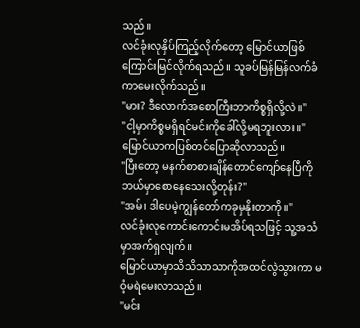သည်။
လင်ခုံးလုနှိပ်ကြည့်လိုက်တော့ မြောင်ယာဖြစ်ကြောင်းမြင်လိုက်ရသည်။ သူခပ်မြန်မြန်လက်ခံကာမေးလိုက်သည်။
"မား? ဒီလောက်အစောကြီးဘာကိစ္စရှိလို့လဲ။"
"ငါ့မှာကိစ္စမရှိရင်မင်းကိုခေါ်လို့မရဘူးလား။"
မြောင်ယာကပြစ်တင်ပြောဆိုလာသည်။
"ပြီးတော့ မနက်စာစားချိန်တောင်ကျော်နေပြီကို ဘယ်မှာစောနေသေးလို့တုန်း?"
"အမ်၊ ဒါပေမဲ့ကျွန်တော်ကခုမှနိုးတာကို။"
လင်ခုံးလုကောင်းကောင်းမအိပ်ရသဖြင့် သူ့အသံမှာအက်ရှလျက်။
မြောင်ယာမှာသိသိသာသာကိုအထင်လွဲသွားကာ မဝံ့မရဲမေးလာသည်။
"မင်း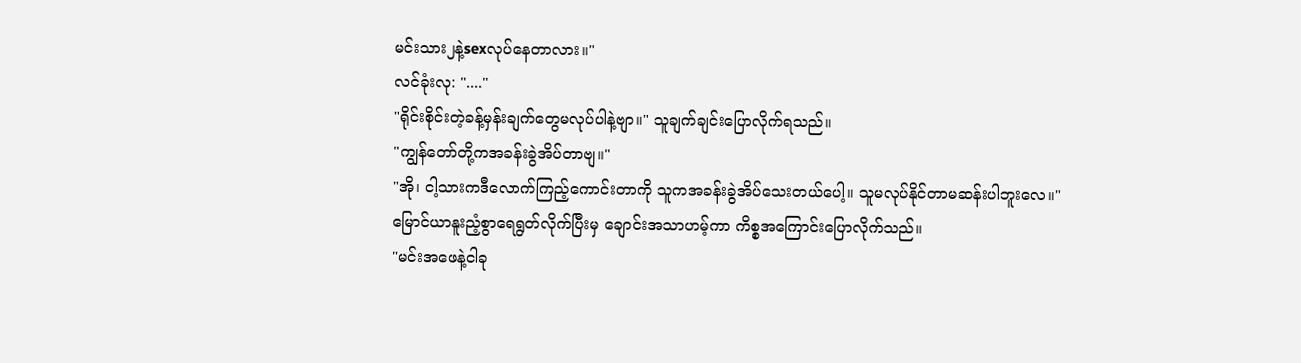မင်းသား၂နဲ့sexလုပ်နေတာလား။"
လင်ခုံးလု: "...."
"ရိုင်းစိုင်းတဲ့ခန့်မှန်းချက်တွေမလုပ်ပါနဲ့ဗျာ။" သူချက်ချင်းပြောလိုက်ရသည်။
"ကျွန်တော်တို့ကအခန်းခွဲအိပ်တာဗျ။"
"အို၊ ငါ့သားကဒီလောက်ကြည့်ကောင်းတာကို သူကအခန်းခွဲအိပ်သေးတယ်ပေါ့။ သူမလုပ်နိုင်တာမဆန်းပါဘူးလေ။"
မြောင်ယာနူးညံ့စွာရေရွတ်လိုက်ပြီးမှ ချောင်းအသာဟမ့်ကာ ကိစ္စအကြောင်းပြောလိုက်သည်။
"မင်းအဖေနဲ့ငါခု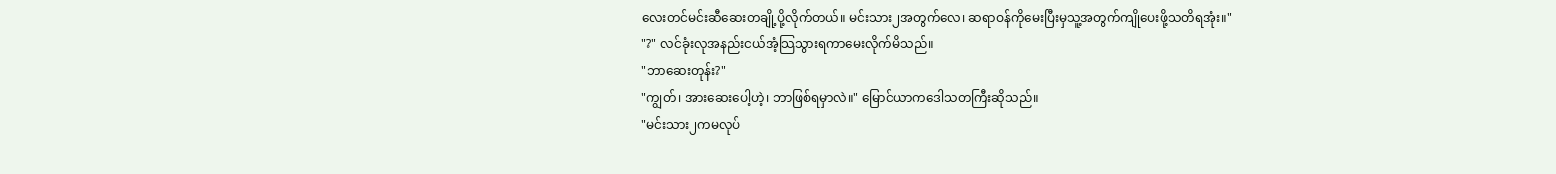လေးတင်မင်းဆီဆေးတချို့ပို့လိုက်တယ်။ မင်းသား၂အတွက်လေ၊ ဆရာဝန်ကိုမေးပြီးမှသူ့အတွက်ကျိုပေးဖို့သတိရအုံး။"
"?" လင်ခုံးလုအနည်းငယ်အံ့သြသွားရကာမေးလိုက်မိသည်။
"ဘာဆေးတုန်း?"
"ကျွတ်၊ အားဆေးပေါ့ဟဲ့၊ ဘာဖြစ်ရမှာလဲ။" မြောင်ယာကဒေါသတကြီးဆိုသည်။
"မင်းသား၂ကမလုပ်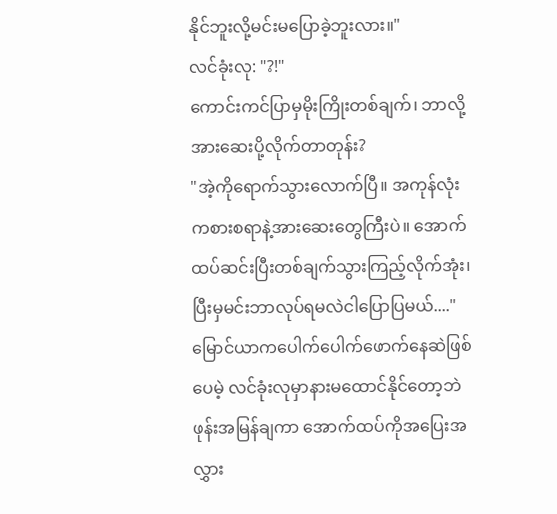နိုင်ဘူးလို့မင်းမပြောခဲ့ဘူးလား။"
လင်ခုံးလု: "?!"
ကောင်းကင်ပြာမှမိုးကြိုးတစ်ချက်၊ ဘာလို့အားဆေးပို့လိုက်တာတုန်း?
"အဲ့ကိုရောက်သွားလောက်ပြီ။ အကုန်လုံးကစားစရာနဲ့အားဆေးတွေကြီးပဲ။ အောက်ထပ်ဆင်းပြီးတစ်ချက်သွားကြည့်လိုက်အုံး၊ ပြီးမှမင်းဘာလုပ်ရမလဲငါပြောပြမယ်...."
မြောင်ယာကပေါက်ပေါက်ဖောက်နေဆဲဖြစ်ပေမဲ့ လင်ခုံးလုမှာနားမထောင်နိုင်တော့ဘဲ ဖုန်းအမြန်ချကာ အောက်ထပ်ကိုအပြေးအလွှား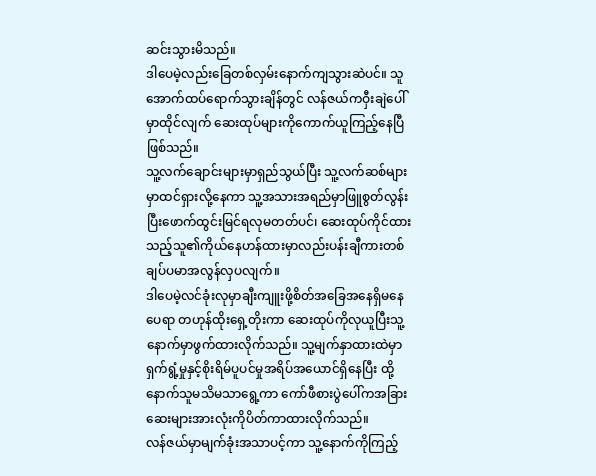ဆင်းသွားမိသည်။
ဒါပေမဲ့လည်းခြေတစ်လှမ်းနောက်ကျသွားဆဲပင်။ သူအောက်ထပ်ရောက်သွားချိန်တွင် လန်ဇယ်ကဝှီးချဲပေါ်မှာထိုင်လျက် ဆေးထုပ်များကိုကောက်ယူကြည့်နေပြီဖြစ်သည်။
သူ့လက်ချောင်းများမှာရှည်သွယ်ပြီး သူ့လက်ဆစ်များမှာထင်ရှားလို့နေကာ သူ့အသားအရည်မှာဖြူစွတ်လွန်းပြီးဖောက်ထွင်းမြင်ရလုမတတ်ပင်၊ ဆေးထုပ်ကိုင်ထားသည့်သူ၏ကိုယ်နေဟန်ထားမှာလည်းပန်းချီကားတစ်ချပ်ပမာအလွန်လှပလျက်။
ဒါပေမဲ့လင်ခုံးလုမှာချီးကျူးဖို့စိတ်အခြေအနေရှိမနေပေရာ တဟုန်ထိုးရှေ့တိုးကာ ဆေးထုပ်ကိုလုယူပြီးသူ့နောက်မှာဖွက်ထားလိုက်သည်။ သူ့မျက်နှာထားထဲမှာရှက်ရွံ့မှုနှင့်စိုးရိမ်ပူပင်မှုအရိပ်အယောင်ရှိနေပြီး ထို့နောက်သူမသိမသာရွေ့ကာ ကော်ဖီစားပွဲပေါ်ကအခြားဆေးများအားလုံးကိုပိတ်ကာထားလိုက်သည်။
လန်ဇယ်မှာမျက်ခုံးအသာပင့်ကာ သူ့နောက်ကိုကြည့်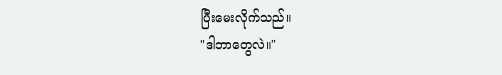ပြီးမေးလိုက်သည်။
"ဒါဘာတွေလဲ။"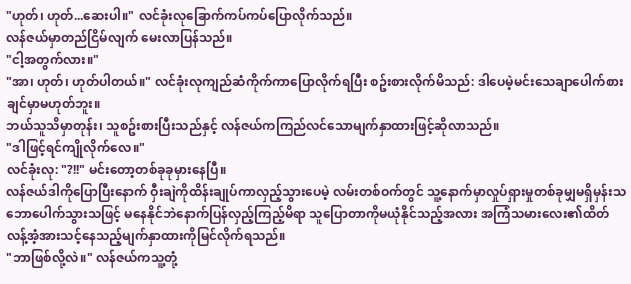"ဟုတ်၊ ဟုတ်...ဆေးပါ။" လင်ခုံးလုခြောက်ကပ်ကပ်ပြောလိုက်သည်။
လန်ဇယ်မှာတည်ငြိမ်လျက် မေးလာပြန်သည်။
"ငါ့အတွက်လား။"
"အာ၊ ဟုတ်၊ ဟုတ်ပါတယ်။" လင်ခုံးလုကျည်ဆံကိုက်ကာပြောလိုက်ရပြီး စဥ်းစားလိုက်မိသည်: ဒါပေမဲ့မင်းသေချာပေါက်စားချင်မှာမဟုတ်ဘူး။
ဘယ်သူသိမှာတုန်း၊ သူစဥ်းစားပြီးသည်နှင့် လန်ဇယ်ကကြည်လင်သောမျက်နှာထားဖြင့်ဆိုလာသည်။
"ဒါဖြင့်ရင်ကျိုလိုက်လေ။"
လင်ခုံးလု: "?!!" မင်းတော့တစ်ခုခုမှားနေပြီ။
လန်ဇယ်ဒါကိုပြောပြီးနောက် ဝှီးချဲကိုထိန်းချုပ်ကာလှည့်သွားပေမဲ့ လမ်းတစ်ဝက်တွင် သူ့နောက်မှာလှုပ်ရှားမှုတစ်ခုမျှမရှိမှန်းသဘောပေါက်သွားသဖြင့် မနေနိုင်ဘဲနောက်ပြန်လှည့်ကြည့်မိရာ သူပြောတာကိုမယုံနိုင်သည့်အလား အကြံသမားလေး၏ထိတ်လန့်အံ့အားသင့်နေသည့်မျက်နှာထားကိုမြင်လိုက်ရသည်။
"ဘာဖြစ်လို့လဲ။" လန်ဇယ်ကသူ့တုံ့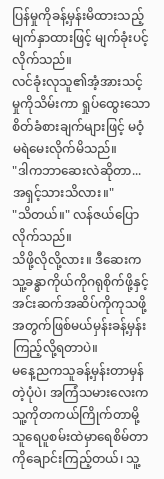ပြန်မှုကိုခန့်မှန်းမိထားသည့်မျက်နှာထားဖြင့် မျက်ခုံးပင့်လိုက်သည်။
လင်ခုံးလုသူ၏အံ့အားသင့်မှုကိုသိမ်းကာ ရှုပ်ထွေးသောစိတ်ခံစားချက်များဖြင့် မဝံ့မရဲမေးလိုက်မိသည်။
"ဒါကဘာဆေးလဲဆိုတာ...အရှင့်သားသိလား။"
"သိတယ်။" လန်ဇယ်ပြောလိုက်သည်။
သိဖို့လိုလို့လား။ ဒီဆေးကသူ့ခန္ဓာကိုယ်ကိုဂရုစိုက်ဖို့နှင့်အင်းဆက်အဆိပ်ကိုကုသဖို့အတွက်ဖြစ်မယ်မှန်းခန့်မှန်းကြည့်လို့ရတာပဲ။
မနေ့ညကသူခန့်မှန်းတာမှန်တဲ့ပုံပဲ၊ အကြံသမားလေးကသူ့ကိုတကယ်ကြိုက်တာမို့ သူရေပူစမ်းထဲမှာရေစိမ်တာကိုချောင်းကြည့်တယ်၊ သူ့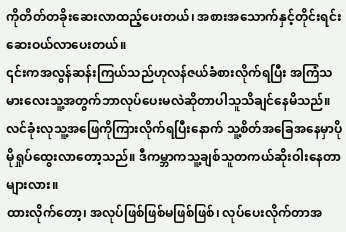ကိုတိတ်တခိုးဆေးလာထည့်ပေးတယ်၊ အစားအသောက်နှင့်တိုင်းရင်းဆေးဝယ်လာပေးတယ်။
၎င်းကအလွန်ဆန်းကြယ်သည်ဟုလန်ဇယ်ခံစားလိုက်ရပြီး အကြံသမားလေးသူ့အတွက်ဘာလုပ်ပေးမလဲဆိုတာပါသူသိချင်နေမိသည်။
လင်ခုံးလုသူ့အဖြေကိုကြားလိုက်ရပြီးနောက် သူ့စိတ်အခြေအနေမှာပိုမိုရှုပ်ထွေးလာတော့သည်။ ဒီကမ္ဘာကသူ့ချစ်သူတကယ်ဆိုးဝါးနေတာများလား။
ထားလိုက်တော့၊ အလုပ်ဖြစ်ဖြစ်မဖြစ်ဖြစ်၊ လုပ်ပေးလိုက်တာအ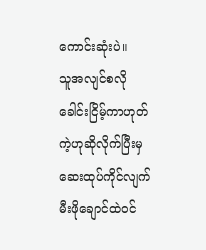ကောင်းဆုံးပဲ။
သူအလျင်စလိုခေါင်းငြိမ့်ကာဟုတ်ကဲ့ဟုဆိုလိုက်ပြီးမှ ဆေးထုပ်ကိုင်လျက်မီးဖိုချောင်ထဲဝင်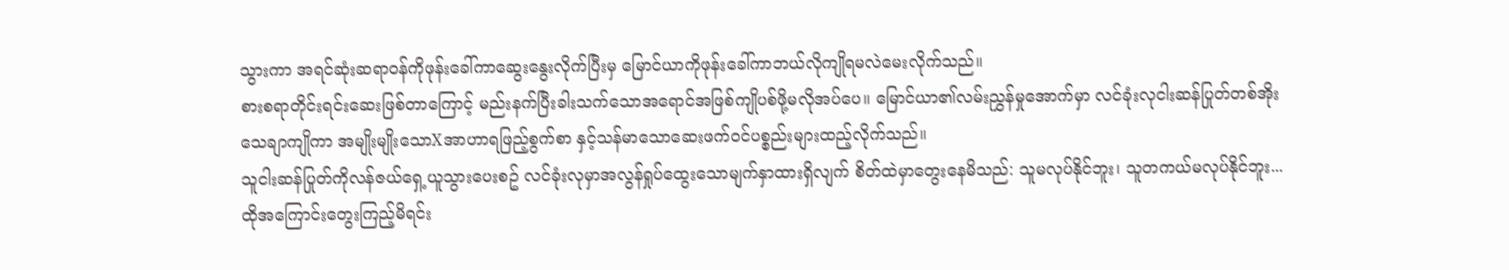သွားကာ အရင်ဆုံးဆရာဝန်ကိုဖုန်းခေါ်ကာဆွေးနွေးလိုက်ပြီးမှ မြောင်ယာကိုဖုန်းခေါ်ကာဘယ်လိုကျိုရမလဲမေးလိုက်သည်။
စားစရာတိုင်းရင်းဆေးဖြစ်တာကြောင့် မည်းနက်ပြီးခါးသက်သောအရောင်အဖြစ်ကျိုပစ်ဖို့မလိုအပ်ပေ။ မြောင်ယာ၏လမ်းညွှန်မှုအောက်မှာ လင်ခုံးလုငါးဆန်ပြုတ်တစ်အိုးသေချာကျိုကာ အမျိုးမျိုးသောXအာဟာရဖြည့်စွက်စာ နှင့်သန်မာသောဆေးဖက်ဝင်ပစ္စည်းများထည့်လိုက်သည်။
သူငါးဆန်ပြုတ်ကိုလန်ဇယ်ရှေ့ယူသွားပေးစဥ် လင်ခုံးလုမှာအလွန်ရှုပ်ထွေးသောမျက်နှာထားရှိလျက် စိတ်ထဲမှာတွေးနေမိသည်: သူမလုပ်နိုင်ဘူး၊ သူတကယ်မလုပ်နိုင်ဘူး...
ထိုအကြောင်းတွေးကြည့်မိရင်း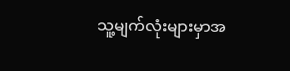သူ့မျက်လုံးများမှာအ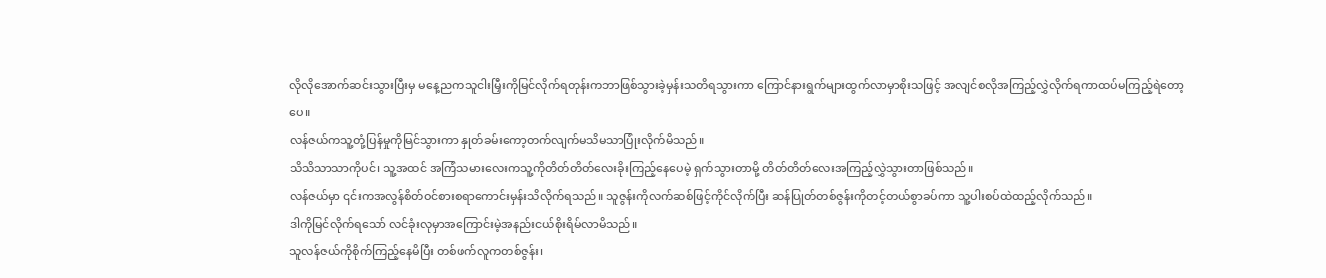လိုလိုအောက်ဆင်းသွားပြီးမှ မနေ့ညကသူငါးမြှီးကိုမြင်လိုက်ရတုန်းကဘာဖြစ်သွားခဲ့မှန်းသတိရသွားကာ ကြောင်နားရွက်များထွက်လာမှာစိုးသဖြင့် အလျင်စလိုအကြည့်လွှဲလိုက်ရကာထပ်မကြည့်ရဲတော့ပေ။
လန်ဇယ်ကသူ့တုံ့ပြန်မှုကိုမြင်သွားကာ နှုတ်ခမ်းကော့တက်လျက်မသိမသာပြုံးလိုက်မိသည်။
သိသိသာသာကိုပင်၊ သူ့အထင် အကြံသမားလေးကသူ့ကိုတိတ်တိတ်လေးခိုးကြည့်နေပေမဲ့ ရှက်သွားတာမို့ တိတ်တိတ်လေးအကြည့်လွှဲသွားတာဖြစ်သည်။
လန်ဇယ်မှာ ၎င်းကအလွန်စိတ်ဝင်စားစရာကောင်းမှန်းသိလိုက်ရသည်။ သူဇွန်းကိုလက်ဆစ်ဖြင့်ကိုင်လိုက်ပြီး ဆန်ပြုတ်တစ်ဇွန်းကိုတင့်တယ်စွာခပ်ကာ သူ့ပါးစပ်ထဲထည့်လိုက်သည်။
ဒါကိုမြင်လိုက်ရသော် လင်ခုံးလုမှာအကြောင်းမဲ့အနည်းငယ်စိုးရိမ်လာမိသည်။
သူလန်ဇယ်ကိုစိုက်ကြည့်နေမိပြီး တစ်ဖက်လူကတစ်ဇွန်း၊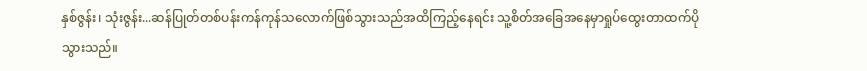နှစ်ဇွန်း၊ သုံးဇွန်း...ဆန်ပြုတ်တစ်ပန်းကန်ကုန်သလောက်ဖြစ်သွားသည်အထိကြည့်နေရင်း သူ့စိတ်အခြေအနေမှာရှုပ်ထွေးတာထက်ပိုသွားသည်။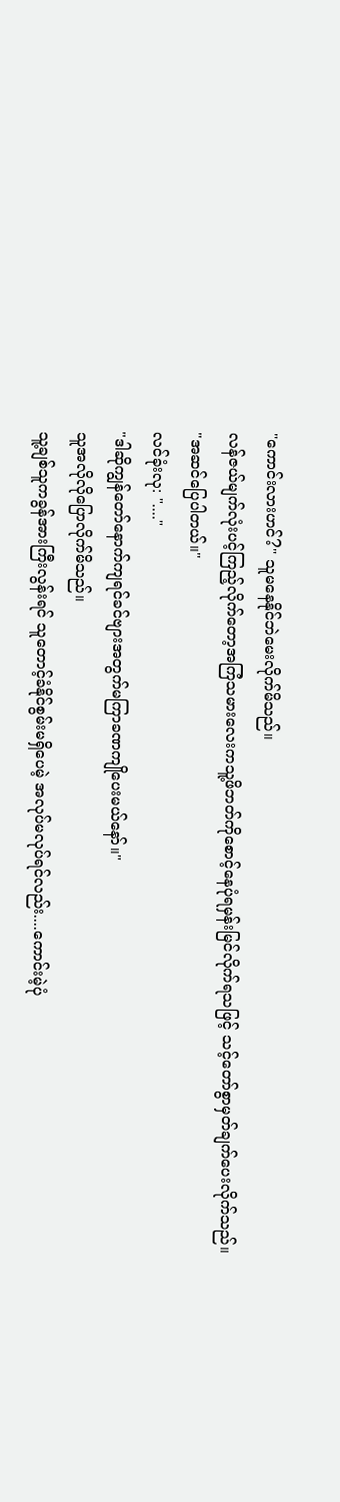"ကောင်းလားဟင်?" သူမနေနိုင်ဘဲမေးလိုက်မိသည်။
လန်ဇယ်မျက်လုံးပင့်ကြည့်လိုက်တော့အကြံသမားလေးကသူ့ဖိဘတ်ကိုစောင့်နေပုံရမှန်းမြင်လိုက်ရသဖြင့် သင့်တော်စွာမှတ်ချက်ပေးလိုက်သည်။
"အဆင်ပြေပါတယ်။"
လင်ခုံးလု: "...."
"ဒါဆိုကျွန်တော်နောက်ကျရင်ခင်ဗျားအတွက်မကြာခဏကျိုပေးမယ်နော်။"
သူအလိုလိုပြောလိုက်မိသည်။
သူ့ချစ်သူကခွန်အားကြီးလွန်းရင် သူတောင့်ခံနိုင်စွမ်းမရှိပေမဲ့ အလုပ်မလုပ်ရင်လည်း....ကောင်းမဲ့ပုံ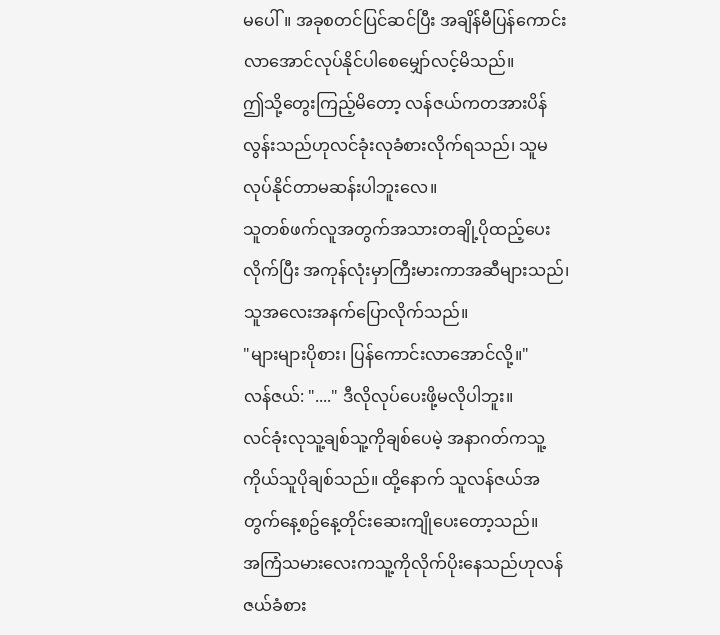မပေါ်။ အခုစတင်ပြင်ဆင်ပြီး အချိန်မီပြန်ကောင်းလာအောင်လုပ်နိုင်ပါစေမျှော်လင့်မိသည်။
ဤသို့တွေးကြည့်မိတော့ လန်ဇယ်ကတအားပိန်လွန်းသည်ဟုလင်ခုံးလုခံစားလိုက်ရသည်၊ သူမလုပ်နိုင်တာမဆန်းပါဘူးလေ။
သူတစ်ဖက်လူအတွက်အသားတချို့ပိုထည့်ပေးလိုက်ပြီး အကုန်လုံးမှာကြီးမားကာအဆီများသည်၊ သူအလေးအနက်ပြောလိုက်သည်။
"များများပိုစား၊ ပြန်ကောင်းလာအောင်လို့။"
လန်ဇယ်: "...." ဒီလိုလုပ်ပေးဖို့မလိုပါဘူး။
လင်ခုံးလုသူ့ချစ်သူ့ကိုချစ်ပေမဲ့ အနာဂတ်ကသူ့ကိုယ်သူပိုချစ်သည်။ ထို့နောက် သူလန်ဇယ်အတွက်နေ့စဥ်နေ့တိုင်းဆေးကျိုပေးတော့သည်။
အကြံသမားလေးကသူ့ကိုလိုက်ပိုးနေသည်ဟုလန်ဇယ်ခံစား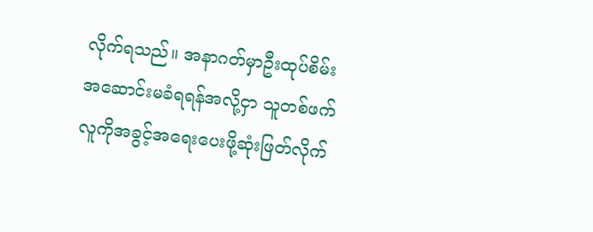လိုက်ရသည်။ အနာဂတ်မှာဦးထုပ်စိမ်းအဆောင်းမခံရရန်အလို့ငှာ သူတစ်ဖက်လူကိုအခွင့်အရေးပေးဖို့ဆုံးဖြတ်လိုက်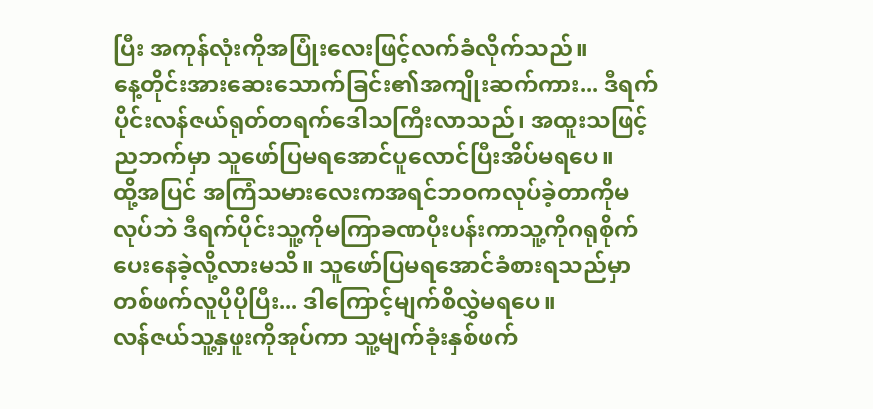ပြီး အကုန်လုံးကိုအပြုံးလေးဖြင့်လက်ခံလိုက်သည်။
နေ့တိုင်းအားဆေးသောက်ခြင်း၏အကျိုးဆက်ကား... ဒီရက်ပိုင်းလန်ဇယ်ရုတ်တရက်ဒေါသကြီးလာသည်၊ အထူးသဖြင့်ညဘက်မှာ သူဖော်ပြမရအောင်ပူလောင်ပြီးအိပ်မရပေ။
ထို့အပြင် အကြံသမားလေးကအရင်ဘဝကလုပ်ခဲ့တာကိုမလုပ်ဘဲ ဒီရက်ပိုင်းသူ့ကိုမကြာခဏပိုးပန်းကာသူ့ကိုဂရုစိုက်ပေးနေခဲ့လို့လားမသိ။ သူဖော်ပြမရအောင်ခံစားရသည်မှာ တစ်ဖက်လူပိုပိုပြီး... ဒါကြောင့်မျက်စိလွှဲမရပေ။
လန်ဇယ်သူ့နှဖူးကိုအုပ်ကာ သူ့မျက်ခုံးနှစ်ဖက်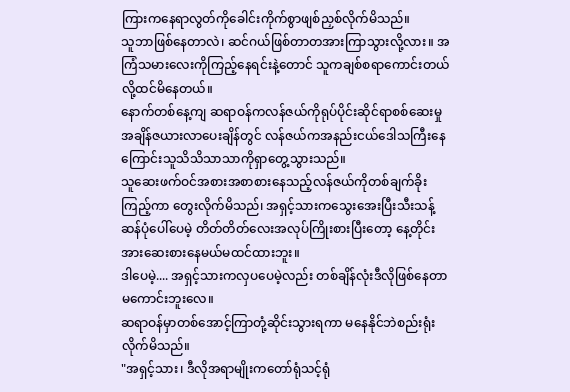ကြားကနေရာလွတ်ကိုခေါင်းကိုက်စွာဖျစ်ညှစ်လိုက်မိသည်။
သူဘာဖြစ်နေတာလဲ၊ ဆင်ဂယ်ဖြစ်တာတအားကြာသွားလို့လား။ အကြံသမားလေးကိုကြည့်နေရင်းနဲ့တောင် သူကချစ်စရာကောင်းတယ်လို့ထင်မိနေတယ်။
နောက်တစ်နေ့ကျ ဆရာဝန်ကလန်ဇယ်ကိုရုပ်ပိုင်းဆိုင်ရာစစ်ဆေးမှုအချိန်ဇယားလာပေးချိန်တွင် လန်ဇယ်ကအနည်းငယ်ဒေါသကြီးနေကြောင်းသူသိသိသာသာကိုရှာတွေ့သွားသည်။
သူဆေးဖက်ဝင်အစားအစာစားနေသည့်လန်ဇယ်ကိုတစ်ချက်ခိုးကြည့်ကာ တွေးလိုက်မိသည်၊ အရှင့်သားကသွေးအေးပြီးသီးသန့်ဆန်ပုံပေါ်ပေမဲ့ တိတ်တိတ်လေးအလုပ်ကြိုးစားပြီးတော့ နေ့တိုင်းအားဆေးစားနေမယ်မထင်ထားဘူး။
ဒါပေမဲ့.... အရှင့်သားကလှပပေမဲ့လည်း တစ်ချိန်လုံးဒီလိုဖြစ်နေတာမကောင်းဘူးလေ။
ဆရာဝန်မှာတစ်အောင့်ကြာတုံ့ဆိုင်းသွားရကာ မနေနိုင်ဘဲစည်းရုံးလိုက်မိသည်။
"အရှင့်သား၊ ဒီလိုအရာမျိုးကတော်ရုံသင့်ရုံ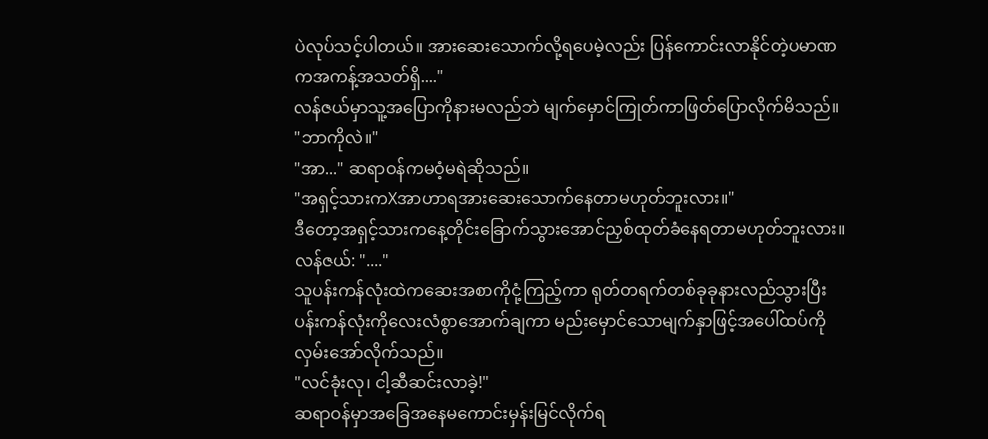ပဲလုပ်သင့်ပါတယ်။ အားဆေးသောက်လို့ရပေမဲ့လည်း ပြန်ကောင်းလာနိုင်တဲ့ပမာဏကအကန့်အသတ်ရှိ...."
လန်ဇယ်မှာသူ့အပြောကိုနားမလည်ဘဲ မျက်မှောင်ကြုတ်ကာဖြတ်ပြောလိုက်မိသည်။
"ဘာကိုလဲ။"
"အာ..." ဆရာဝန်ကမဝံ့မရဲဆိုသည်။
"အရှင့်သားကXအာဟာရအားဆေးသောက်နေတာမဟုတ်ဘူးလား။"
ဒီတော့အရှင့်သားကနေ့တိုင်းခြောက်သွားအောင်ညှစ်ထုတ်ခံနေရတာမဟုတ်ဘူးလား။
လန်ဇယ်: "...."
သူပန်းကန်လုံးထဲကဆေးအစာကိုငုံ့ကြည့်ကာ ရုတ်တရက်တစ်ခုခုနားလည်သွားပြီး ပန်းကန်လုံးကိုလေးလံစွာအောက်ချကာ မည်းမှောင်သောမျက်နှာဖြင့်အပေါ်ထပ်ကိုလှမ်းအော်လိုက်သည်။
"လင်ခုံးလု၊ ငါ့ဆီဆင်းလာခဲ့!"
ဆရာဝန်မှာအခြေအနေမကောင်းမှန်းမြင်လိုက်ရ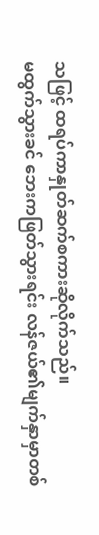သဖြင့် ထရပ်ကာနှုတ်ဆက်စကားဆိုလိုက်သည်။
မထွက်သွားခင် ဘေးကဖြတ်သွားရင်း လန်ဇယ်၏မျက်နှာမှာတစ်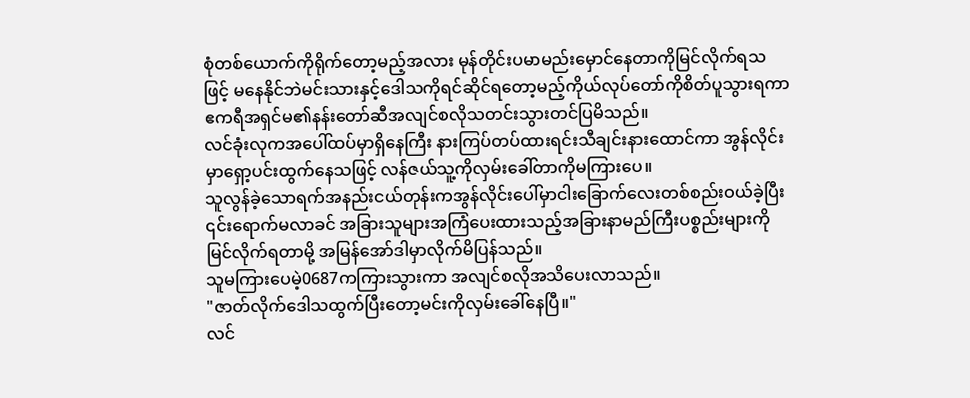စုံတစ်ယောက်ကိုရိုက်တော့မည့်အလား မုန်တိုင်းပမာမည်းမှောင်နေတာကိုမြင်လိုက်ရသဖြင့် မနေနိုင်ဘဲမင်းသားနှင့်ဒေါသကိုရင်ဆိုင်ရတော့မည့်ကိုယ်လုပ်တော်ကိုစိတ်ပူသွားရကာ ဧကရီအရှင်မ၏နန်းတော်ဆီအလျင်စလိုသတင်းသွားတင်ပြမိသည်။
လင်ခုံးလုကအပေါ်ထပ်မှာရှိနေကြီး နားကြပ်တပ်ထားရင်းသီချင်းနားထောင်ကာ အွန်လိုင်းမှာရှော့ပင်းထွက်နေသဖြင့် လန်ဇယ်သူ့ကိုလှမ်းခေါ်တာကိုမကြားပေ။
သူလွန်ခဲ့သောရက်အနည်းငယ်တုန်းကအွန်လိုင်းပေါ်မှာငါးခြောက်လေးတစ်စည်းဝယ်ခဲ့ပြီး ၎င်းရောက်မလာခင် အခြားသူများအကြံပေးထားသည့်အခြားနာမည်ကြီးပစ္စည်းများကိုမြင်လိုက်ရတာမို့ အမြန်အော်ဒါမှာလိုက်မိပြန်သည်။
သူမကြားပေမဲ့0687ကကြားသွားကာ အလျင်စလိုအသိပေးလာသည်။
"ဇာတ်လိုက်ဒေါသထွက်ပြီးတော့မင်းကိုလှမ်းခေါ်နေပြီ။"
လင်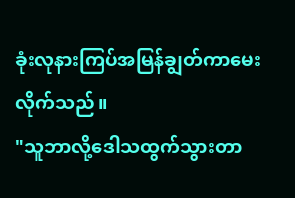ခုံးလုနားကြပ်အမြန်ချွတ်ကာမေးလိုက်သည်။
"သူဘာလို့ဒေါသထွက်သွားတာ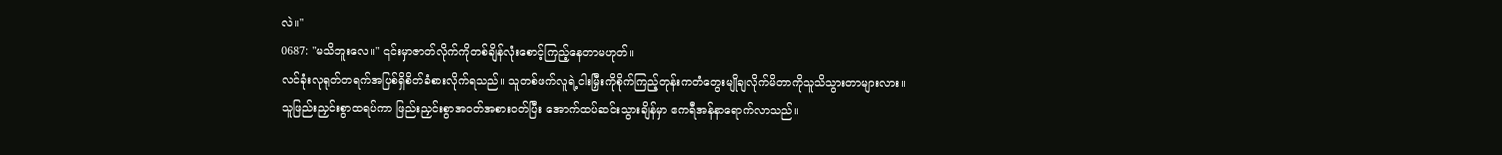လဲ။"
0687: "မသိဘူးလေ။" ၎င်းမှာဇာတ်လိုက်ကိုတစ်ချိန်လုံးစောင့်ကြည့်နေတာမဟုတ်။
လင်ခုံးလုရုတ်တရက်အပြစ်ရှိစိတ်ခံစားလိုက်ရသည်။ သူတစ်ဖက်လူရဲ့ငါးမြှီးကိုစိုက်ကြည့်တုန်းကတံတွေးမျိုချလိုက်မိတာကိုသူသိသွားတာများလား။
သူဖြည်းညှင်းစွာထရပ်ကာ ဖြည်းညှင်းစွာအဝတ်အစားဝတ်ပြီး အောက်ထပ်ဆင်းသွားချိန်မှာ ဧကရီအန်နာရောက်လာသည်။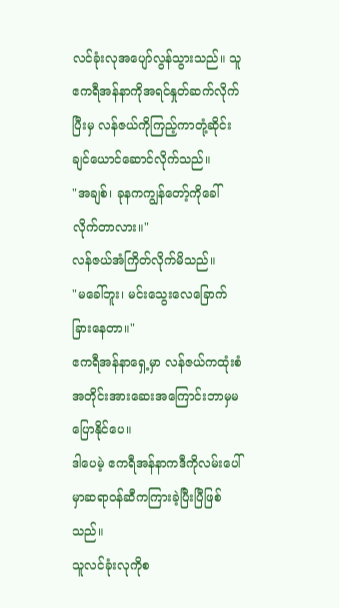လင်ခုံးလုအပျော်လွန်သွားသည်။ သူဧကရီအန်နာကိုအရင်နှုတ်ဆက်လိုက်ပြီးမှ လန်ဇယ်ကိုကြည့်ကာတုံ့ဆိုင်းချင်ယောင်ဆောင်လိုက်သည်။
"အချစ်၊ ခုနကကျွန်တော့်ကိုခေါ်လိုက်တာလား။"
လန်ဇယ်အံကြိတ်လိုက်မိသည်။
"မခေါ်ဘူး၊ မင်းသွေးလေခြောက်ခြားနေတာ။"
ဧကရီအန်နာရှေ့မှာ လန်ဇယ်ကထုံးစံအတိုင်းအားဆေးအကြောင်းဘာမှမပြောနိုင်ပေ။
ဒါပေမဲ့ ဧကရီအန်နာကဒီကိုလမ်းပေါ်မှာဆရာဝန်ဆီကကြားခဲ့ပြီးပြီဖြစ်သည်။
သူလင်ခုံးလုကိုစ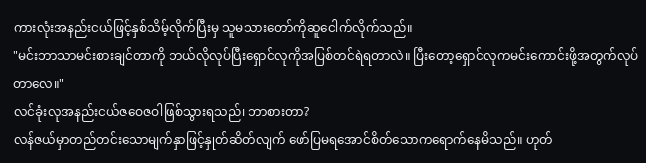ကားလုံးအနည်းငယ်ဖြင့်နှစ်သိမ့်လိုက်ပြီးမှ သူမသားတော်ကိုဆူငေါက်လိုက်သည်။
"မင်းဘာသာမင်းစားချင်တာကို ဘယ်လိုလုပ်ပြီးရှောင်လုကိုအပြစ်တင်ရဲရတာလဲ။ ပြီးတော့ရှောင်လုကမင်းကောင်းဖို့အတွက်လုပ်တာလေ။"
လင်ခုံးလုအနည်းငယ်ဇဝေဇဝါဖြစ်သွားရသည်၊ ဘာစားတာ?
လန်ဇယ်မှာတည်တင်းသောမျက်နှာဖြင့်နှုတ်ဆိတ်လျက် ဖော်ပြမရအောင်စိတ်သောကရောက်နေမိသည်။ ဟုတ်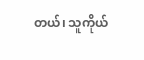တယ်၊ သူကိုယ်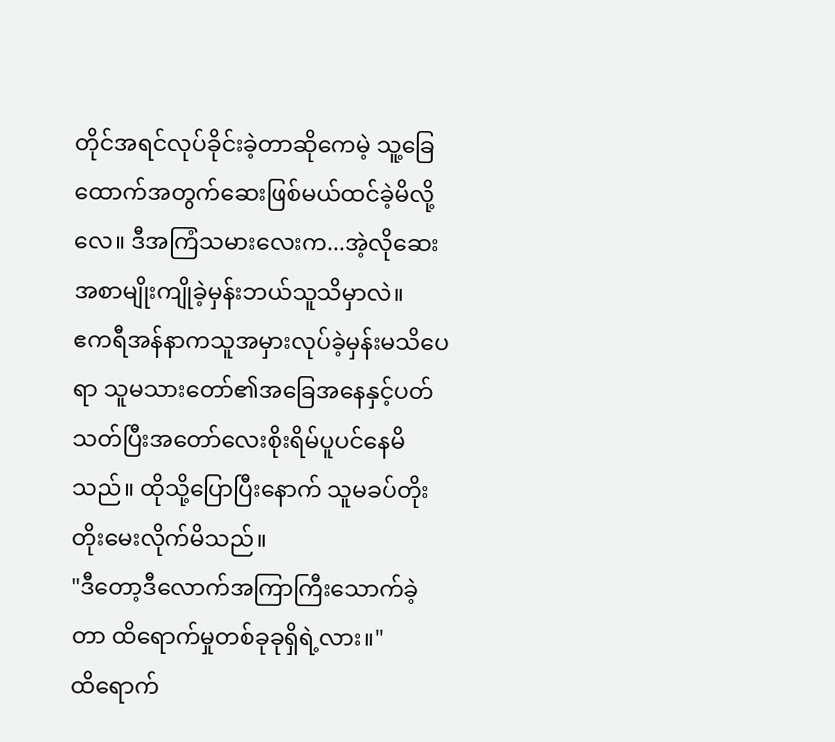တိုင်အရင်လုပ်ခိုင်းခဲ့တာဆိုကေမဲ့ သူ့ခြေထောက်အတွက်ဆေးဖြစ်မယ်ထင်ခဲ့မိလို့လေ။ ဒီအကြံသမားလေးက...အဲ့လိုဆေးအစာမျိုးကျိုခဲ့မှန်းဘယ်သူသိမှာလဲ။
ဧကရီအန်နာကသူအမှားလုပ်ခဲ့မှန်းမသိပေရာ သူမသားတော်၏အခြေအနေနှင့်ပတ်သတ်ပြီးအတော်လေးစိုးရိမ်ပူပင်နေမိသည်။ ထိုသို့ပြောပြီးနောက် သူမခပ်တိုးတိုးမေးလိုက်မိသည်။
"ဒီတော့ဒီလောက်အကြာကြီးသောက်ခဲ့တာ ထိရောက်မှုတစ်ခုခုရှိရဲ့လား။"
ထိရောက်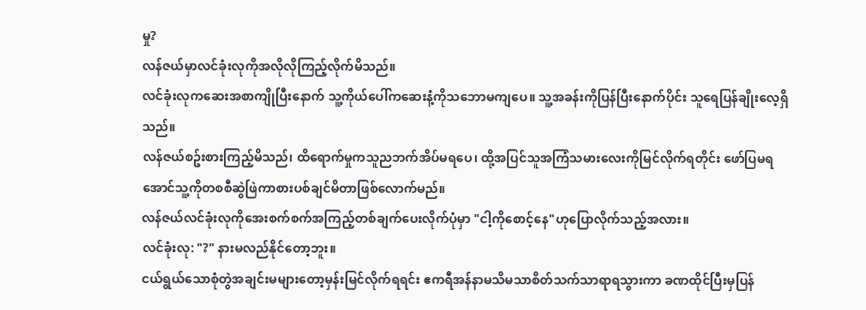မှု?
လန်ဇယ်မှာလင်ခုံးလုကိုအလိုလိုကြည့်လိုက်မိသည်။
လင်ခုံးလုကဆေးအစာကျိုပြီးနောက် သူ့ကိုယ်ပေါ်ကဆေးနံ့ကိုသဘောမကျပေ။ သူ့အခန်းကိုပြန်ပြီးနောက်ပိုင်း သူရေပြန်ချိုးလေ့ရှိသည်။
လန်ဇယ်စဥ်းစားကြည့်မိသည်၊ ထိရောက်မှုကသူညဘက်အိပ်မရပေ၊ ထို့အပြင်သူအကြံသမားလေးကိုမြင်လိုက်ရတိုင်း ဖော်ပြမရအောင်သူ့ကိုတစစီဆွဲဖြဲကာစားပစ်ချင်မိတာဖြစ်လောက်မည်။
လန်ဇယ်လင်ခုံးလုကိုအေးစက်စက်အကြည့်တစ်ချက်ပေးလိုက်ပုံမှာ "ငါ့ကိုစောင့်နေ"ဟုပြောလိုက်သည့်အလား။
လင်ခုံးလု: "?" နားမလည်နိုင်တော့ဘူး။
ငယ်ရွယ်သောစုံတွဲအချင်းမများတော့မှန်းမြင်လိုက်ရရင်း ဧကရီအန်နာမသိမသာစိတ်သက်သာရာရသွားကာ ခဏထိုင်ပြီးမှပြန်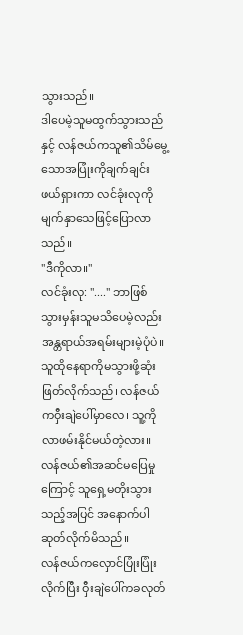သွားသည်။
ဒါပေမဲ့သူမထွက်သွားသည်နှင့် လန်ဇယ်ကသူ၏သိမ်မွေ့သောအပြုံးကိုချက်ချင်းဖယ်ရှားကာ လင်ခုံးလုကိုမျက်နှာသေဖြင့်ပြောလာသည်။
"ဒီကိုလာ။"
လင်ခုံးလု: "...." ဘာဖြစ်သွားမှန်းသူမသိပေမဲ့လည်း အန္တရာယ်အရမ်းများမဲ့ပုံပဲ။
သူထိုနေရာကိုမသွားဖို့ဆုံးဖြတ်လိုက်သည်၊ လန်ဇယ်ကဝှီးချဲပေါ်မှာလေ၊ သူ့ကိုလာဖမ်းနိုင်မယ်တဲ့လား။
လန်ဇယ်၏အဆင်မပြေမှုကြောင့် သူရှေ့မတိုးသွားသည့်အပြင် အနောက်ပါဆုတ်လိုက်မိသည်။
လန်ဇယ်ကလှောင်ပြုံးပြုံးလိုက်ပြီး ဝှီးချဲပေါ်ကခလုတ်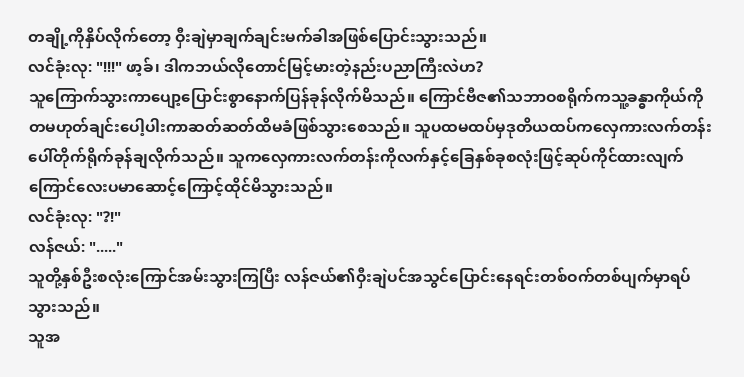တချို့ကိုနှိပ်လိုက်တော့ ဝှီးချဲမှာချက်ချင်းမက်ခါအဖြစ်ပြောင်းသွားသည်။
လင်ခုံးလု: "!!!" ဖာ့ခ်၊ ဒါကဘယ်လိုတောင်မြင့်မားတဲ့နည်းပညာကြီးလဲဟ?
သူကြောက်သွားကာပျော့ပြောင်းစွာနောက်ပြန်ခုန်လိုက်မိသည်။ ကြောင်ဗီဇ၏သဘာဝစရိုက်ကသူ့ခန္ဓာကိုယ်ကိုတမဟုတ်ချင်းပေါ့ပါးကာဆတ်ဆတ်ထိမခံဖြစ်သွားစေသည်။ သူပထမထပ်မှဒုတိယထပ်ကလှေကားလက်တန်းပေါ်တိုက်ရိုက်ခုန်ချလိုက်သည်။ သူကလှေကားလက်တန်းကိုလက်နှင့်ခြေနှစ်ခုစလုံးဖြင့်ဆုပ်ကိုင်ထားလျက် ကြောင်လေးပမာဆောင့်ကြောင့်ထိုင်မိသွားသည်။
လင်ခုံးလု: "?!"
လန်ဇယ်: "....."
သူတို့နှစ်ဦးစလုံးကြောင်အမ်းသွားကြပြီး လန်ဇယ်၏ဝှီးချဲပင်အသွင်ပြောင်းနေရင်းတစ်ဝက်တစ်ပျက်မှာရပ်သွားသည်။
သူအ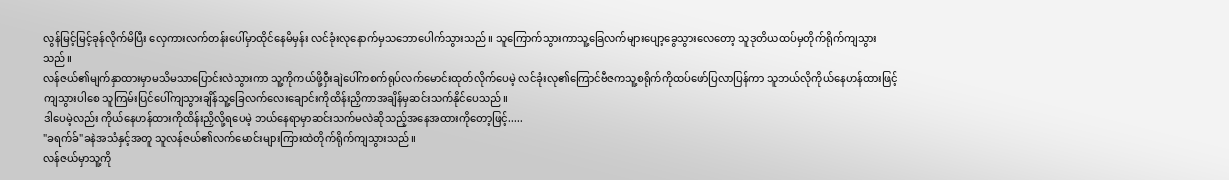လွန်မြင့်မြင့်ခုန်လိုက်မိပြီး လှေကားလက်တန်းပေါ်မှာထိုင်နေမိမှန်း လင်ခုံးလုနောက်မှသဘောပေါက်သွားသည်။ သူကြောက်သွားကာသူ့ခြေလက်များပျော့ခွေသွားလေတော့ သူဒုတိယထပ်မှတိုက်ရိုက်ကျသွားသည်။
လန်ဇယ်၏မျက်နှာထားမှာမသိမသာပြောင်းလဲသွားကာ သူ့ကိုကယ်ဖို့ဝှီးချဲပေါ်ကစက်ရုပ်လက်မောင်းထုတ်လိုက်ပေမဲ့ လင်ခုံးလု၏ကြောင်ဗီဇကသူ့စရိုက်ကိုထပ်ဖော်ပြလာပြန်ကာ သူဘယ်လိုကိုယ်နေဟန်ထားဖြင့်ကျသွားပါစေ သူကြမ်းပြင်ပေါ်ကျသွားချိန်သူ့ခြေလက်လေးချောင်းကိုထိန်းညှိကာအချိန်မှဆင်းသက်နိုင်ပေသည်။
ဒါပေမဲ့လည်း ကိုယ်နေဟန်ထားကိုထိန်းညှိလို့ရပေမဲ့ ဘယ်နေရာမှာဆင်းသက်မလဲဆိုသည့်အနေအထားကိုတော့ဖြင့်.....
"ခရက်ခ်"ခနဲအသံနှင့်အတူ သူလန်ဇယ်၏လက်မောင်းများကြားထဲတိုက်ရိုက်ကျသွားသည်။
လန်ဇယ်မှာသူ့ကို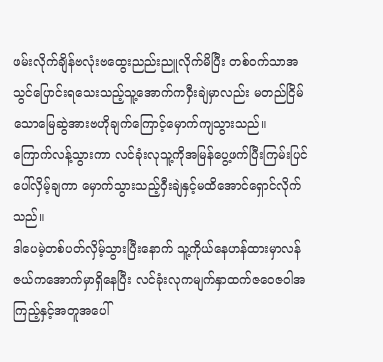ဖမ်းလိုက်ချိန်ဗလုံးဗထွေးညည်းညူလိုက်မိပြီး တစ်ဝက်သာအသွင်ပြောင်းရသေးသည့်သူ့အောက်ကဝှီးချဲမှာလည်း မတည်ငြိမ်သောမြေဆွဲအားဗဟိုချက်ကြောင့်မှောက်ကျသွားသည်။
ကြောက်လန့်သွားကာ လင်ခုံးလုသူ့ကိုအမြန်ပွေ့ဖက်ပြီးကြမ်းပြင်ပေါ်လှိမ့်ချကာ မှောက်သွားသည့်ဝှီးချဲနှင့်မထိအောင်ရှောင်လိုက်သည်။
ဒါပေမဲ့တစ်ပတ်လှိမ့်သွားပြီးနောက် သူ့ကိုယ်နေဟန်ထားမှာလန်ဇယ်ကအောက်မှာရှိနေပြီး လင်ခုံးလုကမျက်နှာထက်ဇဝေဇဝါအကြည့်နှင့်အတူအပေါ်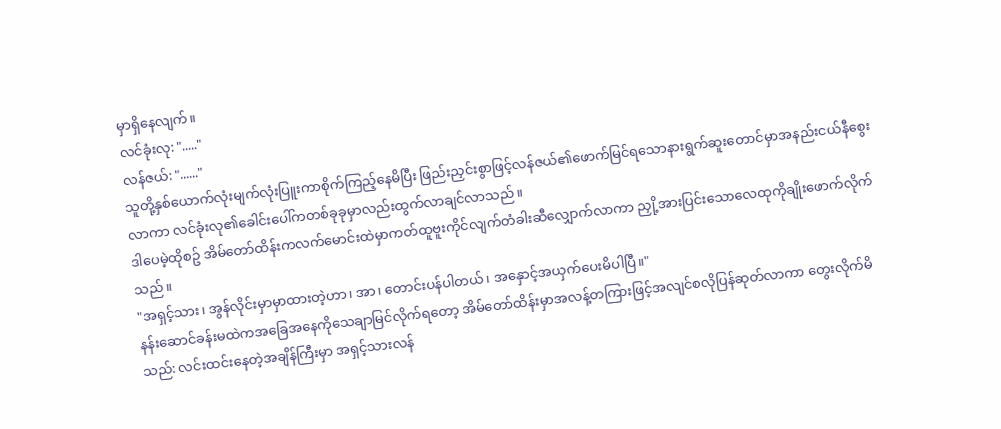မှာရှိနေလျက်။
လင်ခုံးလု: "....."
လန်ဇယ်: "......"
သူတို့နှစ်ယောက်လုံးမျက်လုံးပြူးကာစိုက်ကြည့်နေမိပြီး ဖြည်းညှင်းစွာဖြင့်လန်ဇယ်၏ဖောက်မြင်ရသောနားရွက်ဆူးတောင်မှာအနည်းငယ်နီစွေးလာကာ လင်ခုံးလု၏ခေါင်းပေါ်ကတစ်ခုခုမှာလည်းထွက်လာချင်လာသည်။
ဒါပေမဲ့ထိုစဥ် အိမ်တော်ထိန်းကလက်မောင်းထဲမှာကတ်ထူဗူးကိုင်လျက်တံခါးဆီလျှောက်လာကာ ညှို့အားပြင်းသောလေထုကိုချိုးဖောက်လိုက်သည်။
"အရှင့်သား၊ အွန်လိုင်းမှာမှာထားတဲ့ဟာ၊ အာ၊ တောင်းပန်ပါတယ်၊ အနှောင့်အယှက်ပေးမိပါပြီ။"
နန်းဆောင်ခန်းမထဲကအခြေအနေကိုသေချာမြင်လိုက်ရတော့ အိမ်တော်ထိန်းမှာအလန့်တကြားဖြင့်အလျင်စလိုပြန်ဆုတ်လာကာ တွေးလိုက်မိသည်: လင်းထင်းနေတဲ့အချိန်ကြီးမှာ အရှင့်သားလန်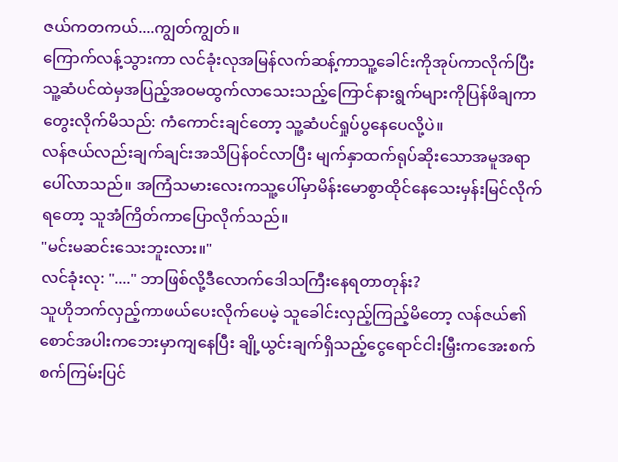ဇယ်ကတကယ်....ကျွတ်ကျွတ်။
ကြောက်လန့်သွားကာ လင်ခုံးလုအမြန်လက်ဆန့်ကာသူ့ခေါင်းကိုအုပ်ကာလိုက်ပြီး သူ့ဆံပင်ထဲမှအပြည့်အဝမထွက်လာသေးသည့်ကြောင်နားရွက်များကိုပြန်ဖိချကာ တွေးလိုက်မိသည်: ကံကောင်းချင်တော့ သူ့ဆံပင်ရှုပ်ပွနေပေလို့ပဲ။
လန်ဇယ်လည်းချက်ချင်းအသိပြန်ဝင်လာပြီး မျက်နှာထက်ရုပ်ဆိုးသောအမူအရာပေါ်လာသည်။ အကြံသမားလေးကသူ့ပေါ်မှာမိန်းမောစွာထိုင်နေသေးမှန်းမြင်လိုက်ရတော့ သူအံကြိတ်ကာပြောလိုက်သည်။
"မင်းမဆင်းသေးဘူးလား။"
လင်ခုံးလု: "...." ဘာဖြစ်လို့ဒီလောက်ဒေါသကြီးနေရတာတုန်း?
သူဟိုဘက်လှည့်ကာဖယ်ပေးလိုက်ပေမဲ့ သူခေါင်းလှည့်ကြည့်မိတော့ လန်ဇယ်၏စောင်အပါးကဘေးမှာကျနေပြီး ချို့ယွင်းချက်ရှိသည့်ငွေရောင်ငါးမြှီးကအေးစက်စက်ကြမ်းပြင်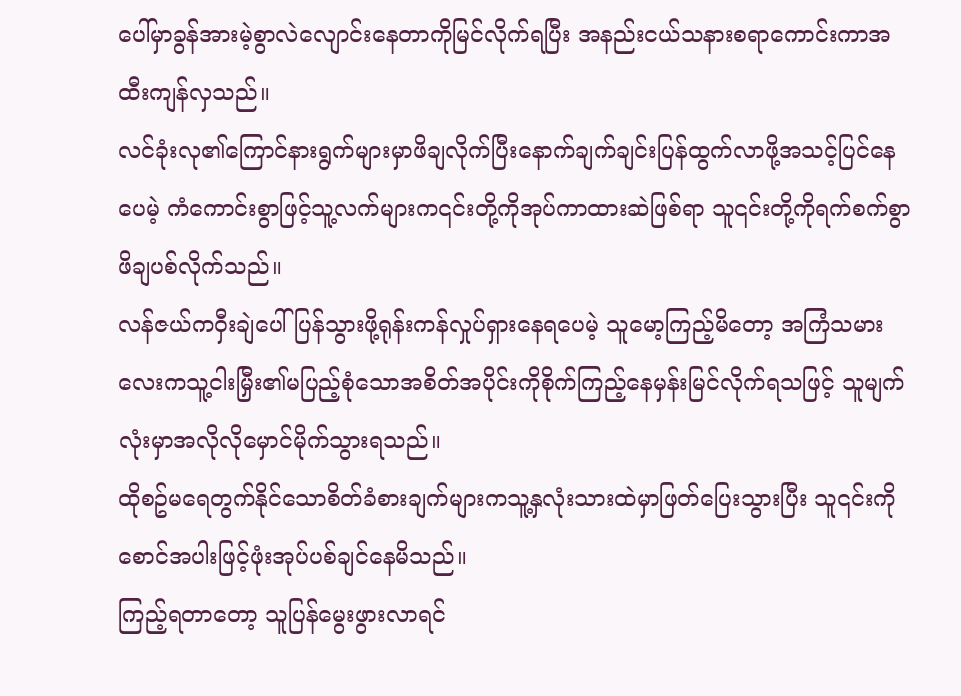ပေါ်မှာခွန်အားမဲ့စွာလဲလျောင်းနေတာကိုမြင်လိုက်ရပြီး အနည်းငယ်သနားစရာကောင်းကာအထီးကျန်လှသည်။
လင်ခုံးလု၏ကြောင်နားရွက်များမှာဖိချလိုက်ပြီးနောက်ချက်ချင်းပြန်ထွက်လာဖို့အသင့်ပြင်နေပေမဲ့ ကံကောင်းစွာဖြင့်သူ့လက်များက၎င်းတို့ကိုအုပ်ကာထားဆဲဖြစ်ရာ သူ၎င်းတို့ကိုရက်စက်စွာဖိချပစ်လိုက်သည်။
လန်ဇယ်ကဝှီးချဲပေါ်ပြန်သွားဖို့ရုန်းကန်လှုပ်ရှားနေရပေမဲ့ သူမော့ကြည့်မိတော့ အကြံသမားလေးကသူ့ငါးမြှီး၏မပြည့်စုံသောအစိတ်အပိုင်းကိုစိုက်ကြည့်နေမှန်းမြင်လိုက်ရသဖြင့် သူမျက်လုံးမှာအလိုလိုမှောင်မိုက်သွားရသည်။
ထိုစဥ်မရေတွက်နိုင်သောစိတ်ခံစားချက်များကသူ့နှလုံးသားထဲမှာဖြတ်ပြေးသွားပြီး သူ၎င်းကိုစောင်အပါးဖြင့်ဖုံးအုပ်ပစ်ချင်နေမိသည်။
ကြည့်ရတာတော့ သူပြန်မွေးဖွားလာရင်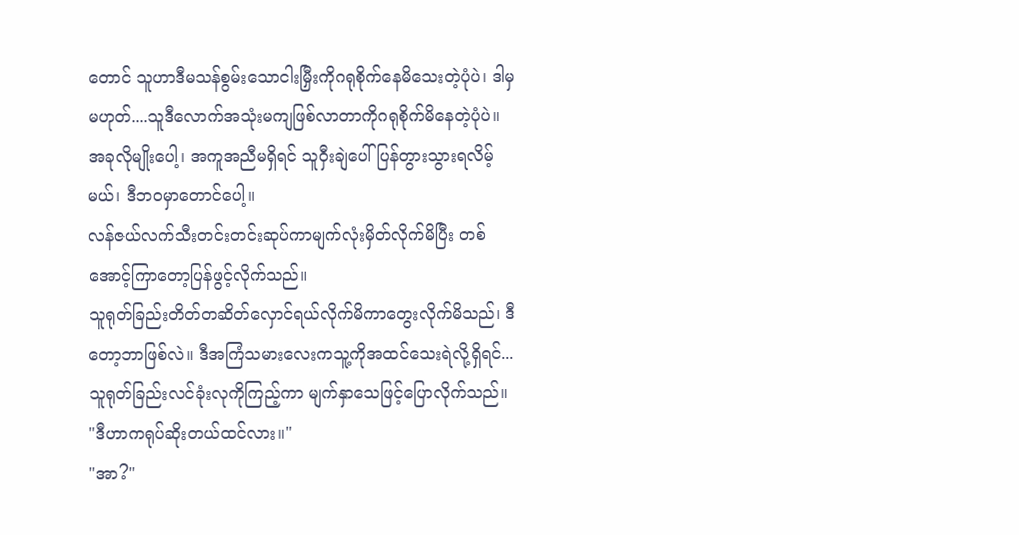တောင် သူဟာဒီမသန်စွမ်းသောငါးမြှီးကိုဂရုစိုက်နေမိသေးတဲ့ပုံပဲ၊ ဒါမှမဟုတ်....သူဒီလောက်အသုံးမကျဖြစ်လာတာကိုဂရုစိုက်မိနေတဲ့ပုံပဲ။
အခုလိုမျိုးပေါ့၊ အကူအညီမရှိရင် သူဝှီးချဲပေါ်ပြန်တွားသွားရလိမ့်မယ်၊ ဒီဘဝမှာတောင်ပေါ့။
လန်ဇယ်လက်သီးတင်းတင်းဆုပ်ကာမျက်လုံးမှိတ်လိုက်မိပြီး တစ်အောင့်ကြာတော့ပြန်ဖွင့်လိုက်သည်။
သူရုတ်ခြည်းတိတ်တဆိတ်လှောင်ရယ်လိုက်မိကာတွေးလိုက်မိသည်၊ ဒီတော့ဘာဖြစ်လဲ။ ဒီအကြံသမားလေးကသူ့ကိုအထင်သေးရဲလို့ရှိရင်...
သူရုတ်ခြည်းလင်ခုံးလုကိုကြည့်ကာ မျက်နှာသေဖြင့်ပြောလိုက်သည်။
"ဒီဟာကရုပ်ဆိုးတယ်ထင်လား။"
"အာ?"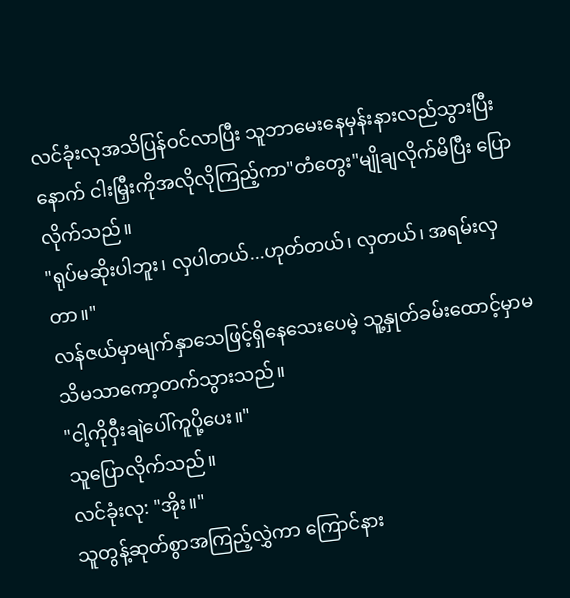လင်ခုံးလုအသိပြန်ဝင်လာပြီး သူဘာမေးနေမှန်းနားလည်သွားပြီးနောက် ငါးမြှီးကိုအလိုလိုကြည့်ကာ"တံတွေး"မျိုချလိုက်မိပြီး ပြောလိုက်သည်။
"ရုပ်မဆိုးပါဘူး၊ လှပါတယ်...ဟုတ်တယ်၊ လှတယ်၊ အရမ်းလှတာ။"
လန်ဇယ်မှာမျက်နှာသေဖြင့်ရှိနေသေးပေမဲ့ သူ့နှုတ်ခမ်းထောင့်မှာမသိမသာကော့တက်သွားသည်။
"ငါ့ကိုဝှီးချဲပေါ်ကူပို့ပေး။"
သူပြောလိုက်သည်။
လင်ခုံးလု: "အိုး။"
သူတွန့်ဆုတ်စွာအကြည့်လွှဲကာ ကြောင်နား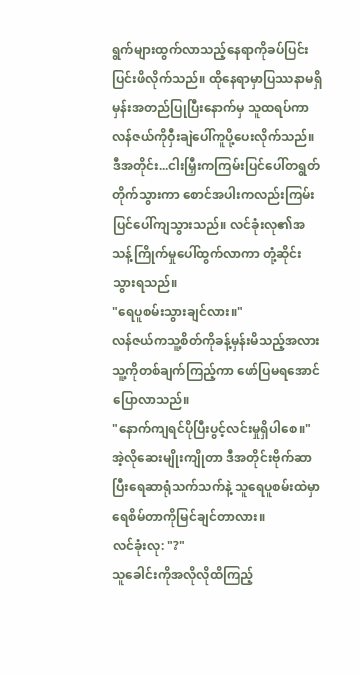ရွက်များထွက်လာသည့်နေရာကိုခပ်ပြင်းပြင်းဖိလိုက်သည်။ ထိုနေရာမှာပြဿနာမရှိမှန်းအတည်ပြုပြီးနောက်မှ သူထရပ်ကာလန်ဇယ်ကိုဝှီးချဲပေါ်ကူပို့ပေးလိုက်သည်။
ဒီအတိုင်း...ငါးမြှီးကကြမ်းပြင်ပေါ်တရွတ်တိုက်သွားကာ စောင်အပါးကလည်းကြမ်းပြင်ပေါ်ကျသွားသည်။ လင်ခုံးလု၏အသန့်ကြိုက်မှုပေါ်ထွက်လာကာ တုံ့ဆိုင်းသွားရသည်။
"ရေပူစမ်းသွားချင်လား။"
လန်ဇယ်ကသူ့စိတ်ကိုခန့်မှန်းမိသည့်အလားသူ့ကိုတစ်ချက်ကြည့်ကာ ဖော်ပြမရအောင်ပြောလာသည်။
"နောက်ကျရင်ပိုပြီးပွင့်လင်းမှုရှိပါစေ။"
အဲ့လိုဆေးမျိုးကျိုတာ ဒီအတိုင်းဗိုက်ဆာပြီးရေဆာရုံသက်သက်နဲ့ သူရေပူစမ်းထဲမှာရေစိမ်တာကိုမြင်ချင်တာလား။
လင်ခုံးလု: "?"
သူခေါင်းကိုအလိုလိုထိကြည့်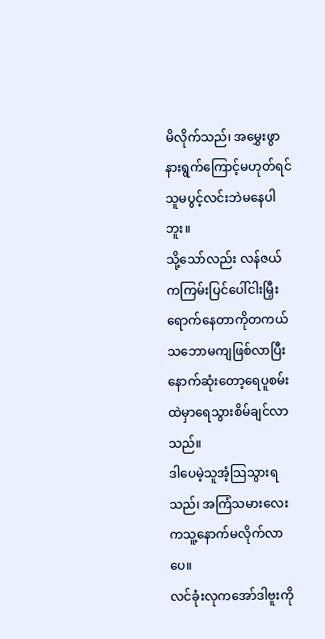မိလိုက်သည်၊ အမွှေးဖွာနားရွက်ကြောင့်မဟုတ်ရင် သူမပွင့်လင်းဘဲမနေပါဘူး။
သို့သော်လည်း လန်ဇယ်ကကြမ်းပြင်ပေါ်ငါးမြှီးရောက်နေတာကိုတကယ်သဘောမကျဖြစ်လာပြီး နောက်ဆုံးတော့ရေပူစမ်းထဲမှာရေသွားစိမ်ချင်လာသည်။
ဒါပေမဲ့သူအံ့သြသွားရသည်၊ အကြံသမားလေးကသူ့နောက်မလိုက်လာပေ။
လင်ခုံးလုကအော်ဒါဗူးကို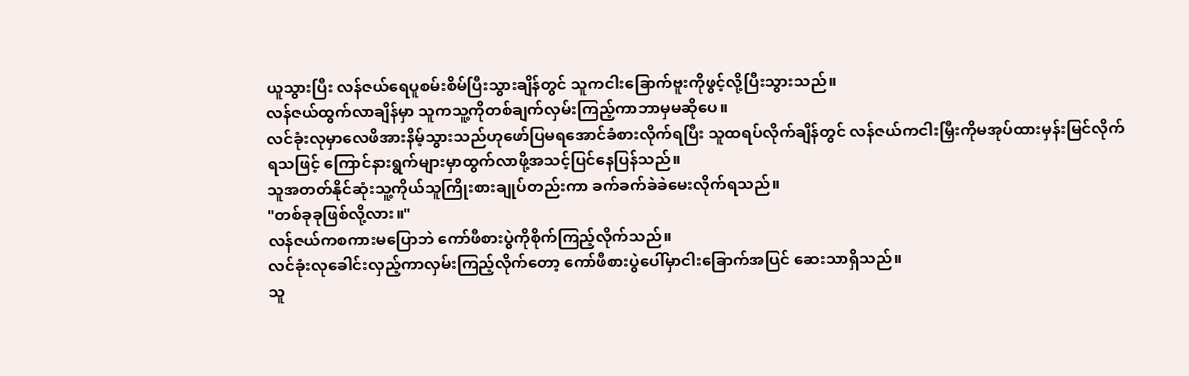ယူသွားပြီး လန်ဇယ်ရေပူစမ်းစိမ်ပြီးသွားချိန်တွင် သူကငါးခြောက်ဗူးကိုဖွင့်လို့ပြီးသွားသည်။
လန်ဇယ်ထွက်လာချိန်မှာ သူကသူ့ကိုတစ်ချက်လှမ်းကြည့်ကာဘာမှမဆိုပေ။
လင်ခုံးလုမှာလေဖိအားနိမ့်သွားသည်ဟုဖော်ပြမရအောင်ခံစားလိုက်ရပြီး သူထရပ်လိုက်ချိန်တွင် လန်ဇယ်ကငါးမြှီးကိုမအုပ်ထားမှန်းမြင်လိုက်ရသဖြင့် ကြောင်နားရွက်များမှာထွက်လာဖို့အသင့်ပြင်နေပြန်သည်။
သူအတတ်နိုင်ဆုံးသူ့ကိုယ်သူကြိုးစားချုပ်တည်းကာ ခက်ခက်ခဲခဲမေးလိုက်ရသည်။
"တစ်ခုခုဖြစ်လို့လား။"
လန်ဇယ်ကစကားမပြောဘဲ ကော်ဖီစားပွဲကိုစိုက်ကြည့်လိုက်သည်။
လင်ခုံးလုခေါင်းလှည့်ကာလှမ်းကြည့်လိုက်တော့ ကော်ဖီစားပွဲပေါ်မှာငါးခြောက်အပြင် ဆေးသာရှိသည်။
သူ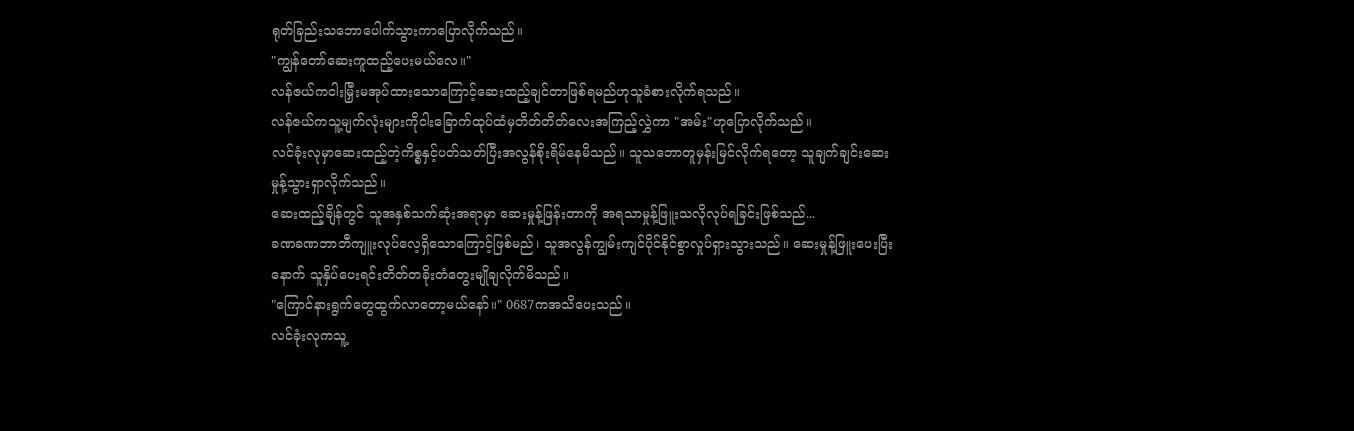ရုတ်ခြည်းသဘောပေါက်သွားကာပြောလိုက်သည်။
"ကျွန်တော်ဆေးကူထည့်ပေးမယ်လေ။"
လန်ဇယ်ကငါးမြှီးမအုပ်ထားသောကြောင့်ဆေးထည့်ချင်တာဖြစ်ရမည်ဟုသူခံစားလိုက်ရသည်။
လန်ဇယ်ကသူ့မျက်လုံးများကိုငါးခြောက်ထုပ်ထံမှတိတ်တိတ်လေးအကြည့်လွှဲကာ "အမ်း"ဟုပြောလိုက်သည်။
လင်ခုံးလုမှာဆေးထည့်တဲ့ကိစ္စနှင့်ပတ်သတ်ပြီးအလွန်စိုးရိမ်နေမိသည်။ သူသဘောတူမှန်းမြင်လိုက်ရတော့ သူချက်ချင်းဆေးမှုန့်သွားရှာလိုက်သည်။
ဆေးထည့်ချိန်တွင် သူအနှစ်သက်ဆုံးအရာမှာ ဆေးမှုန့်ဖြန်းတာကို အရသာမှုန့်ဖြူးသလိုလုပ်ရခြင်းဖြစ်သည်...
ခဏခဏဘာဘီကျူးလုပ်လေ့ရှိသောကြောင့်ဖြစ်မည်၊ သူအလွန်ကျွမ်းကျင်ပိုင်နိုင်စွာလှုပ်ရှားသွားသည်။ ဆေးမှုန့်ဖြူးပေးပြီးနောက် သူနှိပ်ပေးရင်းတိတ်တခိုးတံတွေးမျိုချလိုက်မိသည်။
"ကြောင်နားရွက်တွေထွက်လာတော့မယ်နော်။" 0687ကအသိပေးသည်။
လင်ခုံးလုကသူ့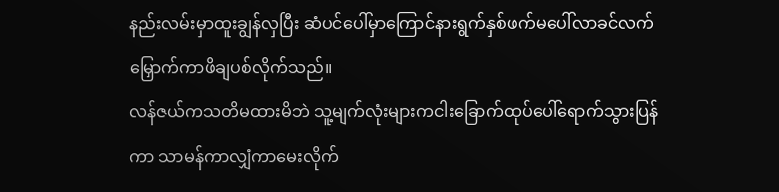နည်းလမ်းမှာထူးချွန်လှပြီး ဆံပင်ပေါ်မှာကြောင်နားရွက်နှစ်ဖက်မပေါ်လာခင်လက်မြှောက်ကာဖိချပစ်လိုက်သည်။
လန်ဇယ်ကသတိမထားမိဘဲ သူ့မျက်လုံးများကငါးခြောက်ထုပ်ပေါ်ရောက်သွားပြန်ကာ သာမန်ကာလျှံကာမေးလိုက်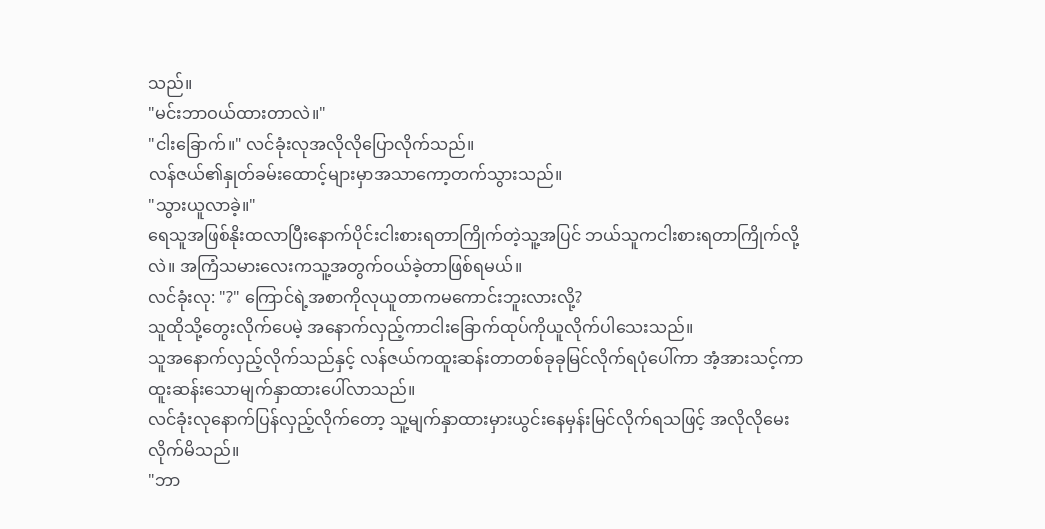သည်။
"မင်းဘာဝယ်ထားတာလဲ။"
"ငါးခြောက်။" လင်ခုံးလုအလိုလိုပြောလိုက်သည်။
လန်ဇယ်၏နှုတ်ခမ်းထောင့်များမှာအသာကော့တက်သွားသည်။
"သွားယူလာခဲ့။"
ရေသူအဖြစ်နိုးထလာပြီးနောက်ပိုင်းငါးစားရတာကြိုက်တဲ့သူ့အပြင် ဘယ်သူကငါးစားရတာကြိုက်လို့လဲ။ အကြံသမားလေးကသူ့အတွက်ဝယ်ခဲ့တာဖြစ်ရမယ်။
လင်ခုံးလု: "?" ကြောင်ရဲ့အစာကိုလုယူတာကမကောင်းဘူးလားလို့?
သူထိုသို့တွေးလိုက်ပေမဲ့ အနောက်လှည့်ကာငါးခြောက်ထုပ်ကိုယူလိုက်ပါသေးသည်။
သူအနောက်လှည့်လိုက်သည်နှင့် လန်ဇယ်ကထူးဆန်းတာတစ်ခုခုမြင်လိုက်ရပုံပေါ်ကာ အံ့အားသင့်ကာထူးဆန်းသောမျက်နှာထားပေါ်လာသည်။
လင်ခုံးလုနောက်ပြန်လှည့်လိုက်တော့ သူ့မျက်နှာထားမှားယွင်းနေမှန်းမြင်လိုက်ရသဖြင့် အလိုလိုမေးလိုက်မိသည်။
"ဘာ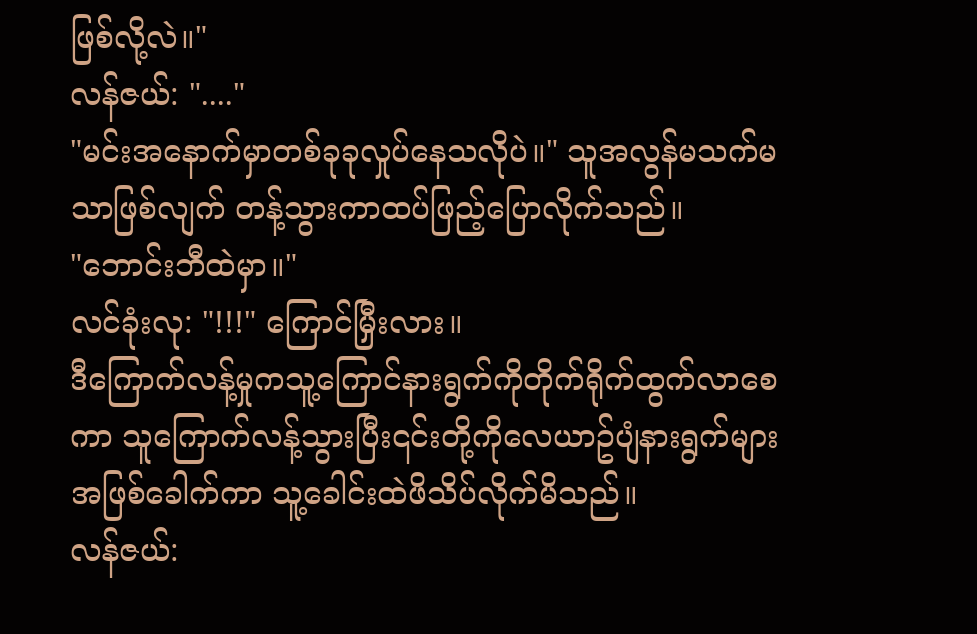ဖြစ်လို့လဲ။"
လန်ဇယ်: "...."
"မင်းအနောက်မှာတစ်ခုခုလှုပ်နေသလိုပဲ။" သူအလွန်မသက်မသာဖြစ်လျက် တန့်သွားကာထပ်ဖြည့်ပြောလိုက်သည်။
"ဘောင်းဘီထဲမှာ။"
လင်ခုံးလု: "!!!" ကြောင်မြှီးလား။
ဒီကြောက်လန့်မှုကသူ့ကြောင်နားရွက်ကိုတိုက်ရိုက်ထွက်လာစေကာ သူကြောက်လန့်သွားပြီး၎င်းတို့ကိုလေယာဥ်ပျံနားရွက်များအဖြစ်ခေါက်ကာ သူ့ခေါင်းထဲဖိသိပ်လိုက်မိသည်။
လန်ဇယ်: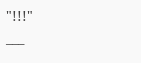"!!!"
___